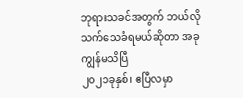ဘုရားသခင်အတွက် ဘယ်လိုသက်သေခံရမယ်ဆိုတာ အခု ကျွန်မသိပြီ
၂၀၂၁ခုနှစ်၊ ဧပြီလမှာ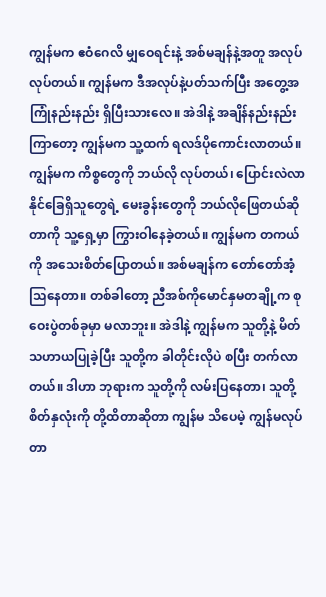ကျွန်မက ဧဝံဂေလိ မျှဝေရင်းနဲ့ အစ်မချန်နဲ့အတူ အလုပ်လုပ်တယ်။ ကျွန်မက ဒီအလုပ်နဲ့ပတ်သက်ပြီး အတွေ့အကြုံနည်းနည်း ရှိပြီးသားလေ။ အဲဒါနဲ့ အချိန်နည်းနည်းကြာတော့ ကျွန်မက သူ့ထက် ရလဒ်ပိုကောင်းလာတယ်။ ကျွန်မက ကိစ္စတွေကို ဘယ်လို လုပ်တယ်၊ ပြောင်းလဲလာနိုင်ခြေရှိသူတွေရဲ့ မေးခွန်းတွေကို ဘယ်လိုဖြေတယ်ဆိုတာကို သူ့ရှေ့မှာ ကြွားဝါနေခဲ့တယ်။ ကျွန်မက တကယ်ကို အသေးစိတ်ပြောတယ်။ အစ်မချန်က တော်တော်အံ့သြနေတာ။ တစ်ခါတော့ ညီအစ်ကိုမောင်နှမတချို့က စုဝေးပွဲတစ်ခုမှာ မလာဘူး။ အဲဒါနဲ့ ကျွန်မက သူတို့နဲ့ မိတ်သဟာယပြုခဲ့ပြီး သူတို့က ခါတိုင်းလိုပဲ စပြီး တက်လာတယ်။ ဒါဟာ ဘုရားက သူတို့ကို လမ်းပြနေတာ၊ သူတို့စိတ်နှလုံးကို တို့ထိတာဆိုတာ ကျွန်မ သိပေမဲ့ ကျွန်မလုပ်တာ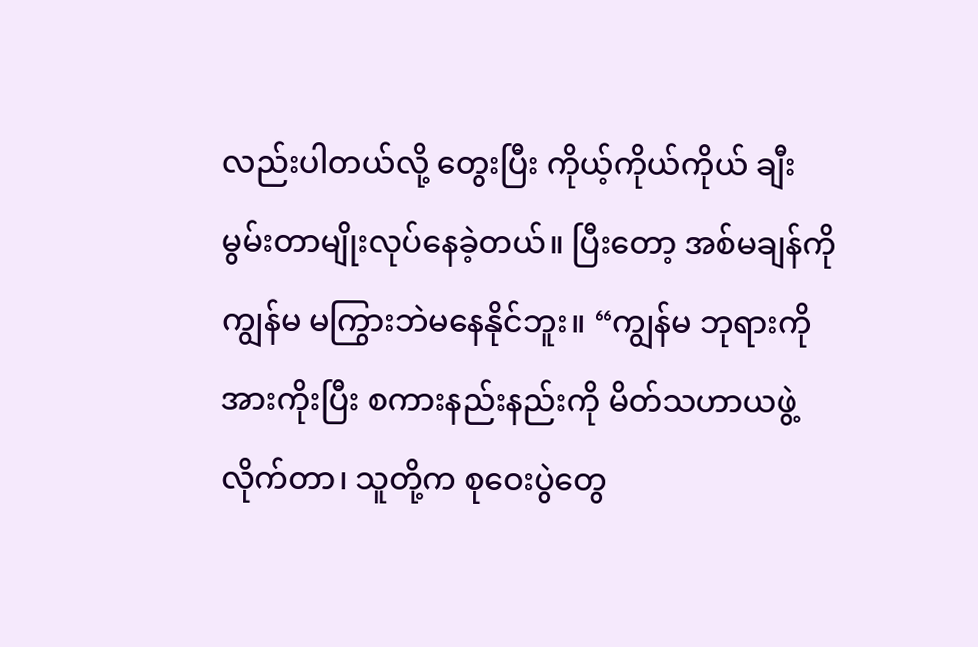လည်းပါတယ်လို့ တွေးပြီး ကိုယ့်ကိုယ်ကိုယ် ချီးမွမ်းတာမျိုးလုပ်နေခဲ့တယ်။ ပြီးတော့ အစ်မချန်ကို ကျွန်မ မကြွားဘဲမနေနိုင်ဘူး။ “ကျွန်မ ဘုရားကို အားကိုးပြီး စကားနည်းနည်းကို မိတ်သဟာယဖွဲ့လိုက်တာ၊ သူတို့က စုဝေးပွဲတွေ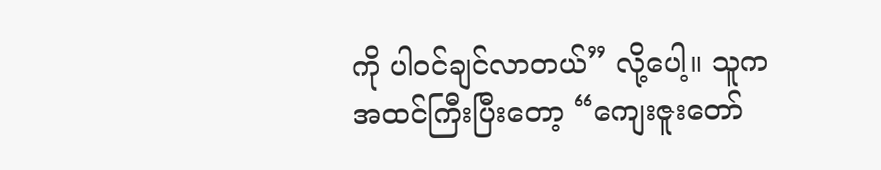ကို ပါဝင်ချင်လာတယ်” လို့ပေါ့။ သူက အထင်ကြီးပြီးတော့ “ကျေးဇူးတော်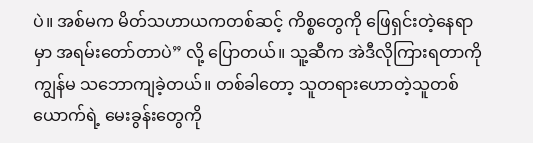ပဲ။ အစ်မက မိတ်သဟာယကတစ်ဆင့် ကိစ္စတွေကို ဖြေရှင်းတဲ့နေရာမှာ အရမ်းတော်တာပဲ” လို့ ပြောတယ်။ သူ့ဆီက အဲဒီလိုကြားရတာကို ကျွန်မ သဘောကျခဲ့တယ်။ တစ်ခါတော့ သူတရားဟောတဲ့သူတစ်ယောက်ရဲ့ မေးခွန်းတွေကို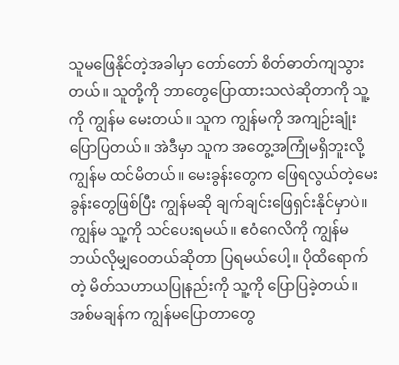သူမဖြေနိုင်တဲ့အခါမှာ တော်တော် စိတ်ဓာတ်ကျသွားတယ်။ သူတို့ကို ဘာတွေပြောထားသလဲဆိုတာကို သူ့ကို ကျွန်မ မေးတယ်။ သူက ကျွန်မကို အကျဉ်းချုံးပြောပြတယ်။ အဲဒီမှာ သူက အတွေ့အကြုံမရှိဘူးလို့ ကျွန်မ ထင်မိတယ်။ မေးခွန်းတွေက ဖြေရလွယ်တဲ့မေးခွန်းတွေဖြစ်ပြီး ကျွန်မဆို ချက်ချင်းဖြေရှင်းနိုင်မှာပဲ။ ကျွန်မ သူ့ကို သင်ပေးရမယ်။ ဧဝံဂေလိကို ကျွန်မ ဘယ်လိုမျှဝေတယ်ဆိုတာ ပြရမယ်ပေါ့။ ပိုထိရောက်တဲ့ မိတ်သဟာယပြုနည်းကို သူ့ကို ပြောပြခဲ့တယ်။ အစ်မချန်က ကျွန်မပြောတာတွေ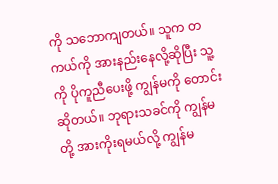ကို သဘောကျတယ်။ သူက တကယ်ကို အားနည်းနေလို့ဆိုပြီး သူ့ကို ပိုကူညီပေးဖို့ ကျွန်မကို တောင်းဆိုတယ်။ ဘုရားသခင်ကို ကျွန်မတို့ အားကိုးရမယ်လို့ ကျွန်မ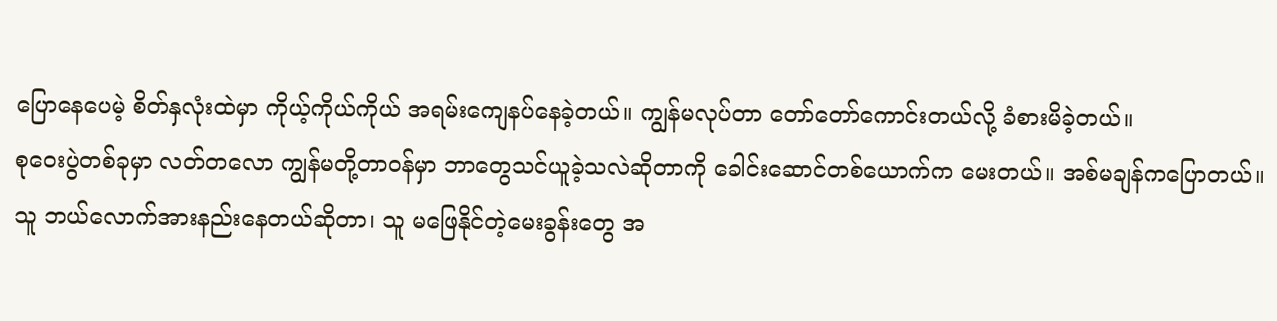ပြောနေပေမဲ့ စိတ်နှလုံးထဲမှာ ကိုယ့်ကိုယ်ကိုယ် အရမ်းကျေနပ်နေခဲ့တယ်။ ကျွန်မလုပ်တာ တော်တော်ကောင်းတယ်လို့ ခံစားမိခဲ့တယ်။
စုဝေးပွဲတစ်ခုမှာ လတ်တလော ကျွန်မတို့တာဝန်မှာ ဘာတွေသင်ယူခဲ့သလဲဆိုတာကို ခေါင်းဆောင်တစ်ယောက်က မေးတယ်။ အစ်မချန်ကပြောတယ်။ သူ ဘယ်လောက်အားနည်းနေတယ်ဆိုတာ၊ သူ မဖြေနိုင်တဲ့မေးခွန်းတွေ အ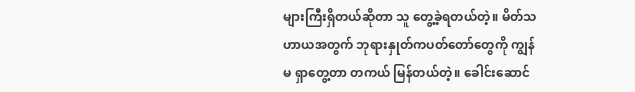များကြီးရှိတယ်ဆိုတာ သူ တွေ့ခဲ့ရတယ်တဲ့။ မိတ်သဟာယအတွက် ဘုရားနှုတ်ကပတ်တော်တွေကို ကျွန်မ ရှာတွေ့တာ တကယ် မြန်တယ်တဲ့။ ခေါင်းဆောင်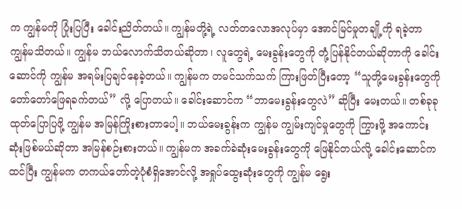က ကျွန်မကို ပြုံးပြပြီး ခေါင်းညိတ်တယ်။ ကျွန်မတို့ရဲ့ လတ်တလောအလုပ်မှာ အောင်မြင်မှုတချို့ကို ရခဲ့တာ ကျွန်မသိတယ်။ ကျွန်မ ဘယ်လောက်သိတယ်ဆိုတာ၊ လူတွေရဲ့ မေးခွန်းတွေကို တုံ့ပြန်နိုင်တယ်ဆိုတာကို ခေါင်းဆောင်ကို ကျွန်မ အရမ်းပြချင်နေခဲ့တယ်။ ကျွန်မက တမင်သက်သက် ကြားဖြတ်ပြီးတော့ “သူတို့မေးခွန်းတွေကို တော်တော်ဖြေရခက်တယ်” လို့ ပြောတယ်။ ခေါင်းဆောင်က “ဘာမေးခွန်းတွေလဲ” ဆိုပြီး မေးတယ်။ တစ်ခုခုထုတ်ပြောပြဖို့ ကျွန်မ အမြန်ကြိုးစားတာပေါ့။ ဘယ်မေးခွန်းက ကျွန်မ ကျွမ်းကျင်မှုတွေကို ကြွားဖို့ အကောင်းဆုံးဖြစ်မယ်ဆိုတာ အမြန်စဉ်းစားတယ်။ ကျွန်မက အခက်ခဲဆုံးမေးခွန်းတွေကို ဖြေနိုင်တယ်လို့ ခေါင်းဆောင်ကထင်ပြီး ကျွန်မက တကယ်တော်တဲ့ပုံစံရှိအောင်လို့ အရှုပ်ထွေးဆုံးတွေကို ကျွန်မ ရွေး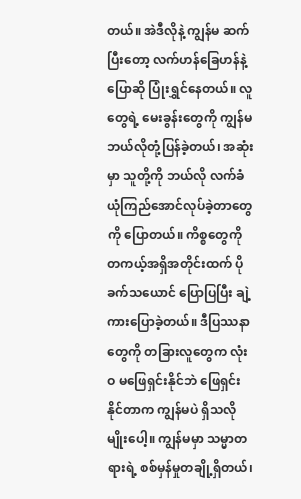တယ်။ အဲဒီလိုနဲ့ ကျွန်မ ဆက်ပြီးတော့ လက်ဟန်ခြေဟန်နဲ့ပြောဆို ပြုံးရွှင်နေတယ်။ လူတွေရဲ့ မေးခွန်းတွေကို ကျွန်မ ဘယ်လိုတုံ့ပြန်ခဲ့တယ်၊ အဆုံးမှာ သူတို့ကို ဘယ်လို လက်ခံယုံကြည်အောင်လုပ်ခဲ့တာတွေကို ပြောတယ်။ ကိစ္စတွေကို တကယ့်အရှိအတိုင်းထက် ပိုခက်သယောင် ပြောပြပြီး ချဲ့ကားပြောခဲ့တယ်။ ဒီပြဿနာတွေကို တခြားလူတွေက လုံးဝ မဖြေရှင်းနိုင်ဘဲ ဖြေရှင်းနိုင်တာက ကျွန်မပဲ ရှိသလိုမျိုးပေါ့။ ကျွန်မမှာ သမ္မာတရားရဲ့ စစ်မှန်မှုတချို့ရှိတယ်၊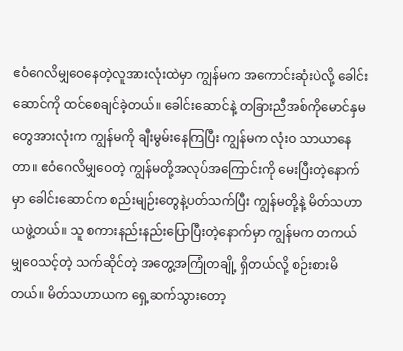ဧဝံဂေလိမျှဝေနေတဲ့လူအားလုံးထဲမှာ ကျွန်မက အကောင်းဆုံးပဲလို့ ခေါင်းဆောင်ကို ထင်စေချင်ခဲ့တယ်။ ခေါင်းဆောင်နဲ့ တခြားညီအစ်ကိုမောင်နှမတွေအားလုံးက ကျွန်မကို ချီးမွမ်းနေကြပြီး ကျွန်မက လုံးဝ သာယာနေတာ။ ဧဝံဂေလိမျှဝေတဲ့ ကျွန်မတို့အလုပ်အကြောင်းကို မေးပြီးတဲ့နောက်မှာ ခေါင်းဆောင်က စည်းမျဉ်းတွေနဲ့ပတ်သက်ပြီး ကျွန်မတို့နဲ့ မိတ်သဟာယဖွဲ့တယ်။ သူ စကားနည်းနည်းပြောပြီးတဲ့နောက်မှာ ကျွန်မက တကယ် မျှဝေသင့်တဲ့ သက်ဆိုင်တဲ့ အတွေ့အကြုံတချို့ ရှိတယ်လို့ စဉ်းစားမိတယ်။ မိတ်သဟာယက ရှေ့ဆက်သွားတော့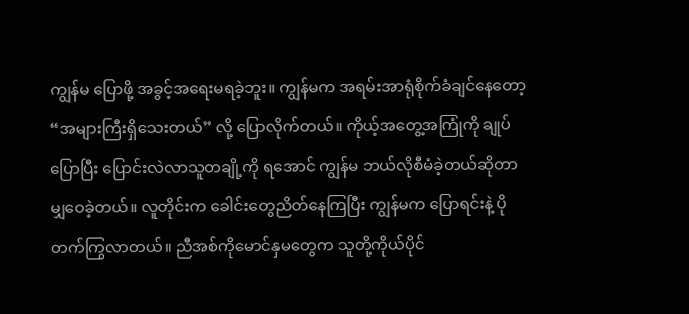ကျွန်မ ပြောဖို့ အခွင့်အရေးမရခဲ့ဘူး။ ကျွန်မက အရမ်းအာရုံစိုက်ခံချင်နေတော့ “အများကြီးရှိသေးတယ်” လို့ ပြောလိုက်တယ်။ ကိုယ့်အတွေ့အကြုံကို ချုပ်ပြောပြီး ပြောင်းလဲလာသူတချို့ကို ရအောင် ကျွန်မ ဘယ်လိုစီမံခဲ့တယ်ဆိုတာ မျှဝေခဲ့တယ်။ လူတိုင်းက ခေါင်းတွေညိတ်နေကြပြီး ကျွန်မက ပြောရင်းနဲ့ ပိုတက်ကြွလာတယ်။ ညီအစ်ကိုမောင်နှမတွေက သူတို့ကိုယ်ပိုင်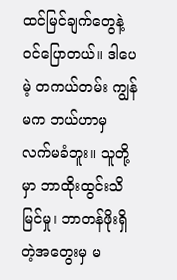ထင်မြင်ချက်တွေနဲ့ ဝင်ပြောတယ်။ ဒါပေမဲ့ တကယ်တမ်း ကျွန်မက ဘယ်ဟာမှ လက်မခံဘူး။ သူတို့မှာ ဘာထိုးထွင်းသိမြင်မှု၊ ဘာတန်ဖိုးရှိတဲ့အတွေးမှ မ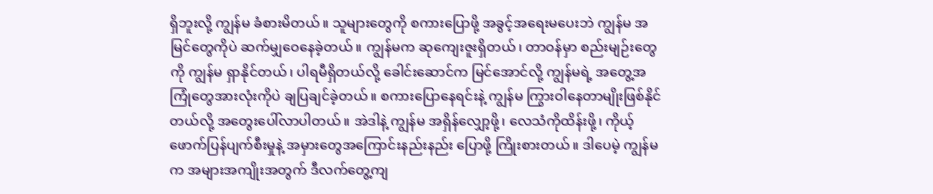ရှိဘူးလို့ ကျွန်မ ခံစားမိတယ်။ သူများတွေကို စကားပြောဖို့ အခွင့်အရေးမပေးဘဲ ကျွန်မ အမြင်တွေကိုပဲ ဆက်မျှဝေနေခဲ့တယ်။ ကျွန်မက ဆုကျေးဇူးရှိတယ်၊ တာဝန်မှာ စည်းမျဉ်းတွေကို ကျွန်မ ရှာနိုင်တယ်၊ ပါရမီရှိတယ်လို့ ခေါင်းဆောင်က မြင်အောင်လို့ ကျွန်မရဲ့ အတွေ့အကြုံတွေအားလုံးကိုပဲ ချပြချင်ခဲ့တယ်။ စကားပြောနေရင်းနဲ့ ကျွန်မ ကြွားဝါနေတာမျိုးဖြစ်နိုင်တယ်လို့ အတွေးပေါ်လာပါတယ်။ အဲဒါနဲ့ ကျွန်မ အရှိန်လျှော့ဖို့၊ လေသံကိုထိန်းဖို့၊ ကိုယ့်ဖောက်ပြန်ပျက်စီးမှုနဲ့ အမှားတွေအကြောင်းနည်းနည်း ပြောဖို့ ကြိုးစားတယ်။ ဒါပေမဲ့ ကျွန်မက အများအကျိုးအတွက် ဒီလက်တွေ့ကျ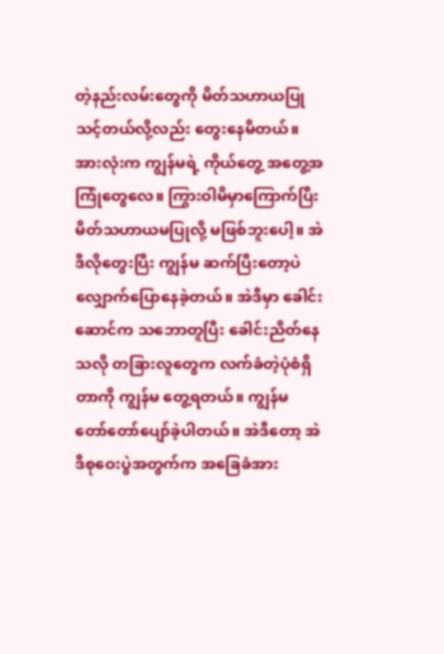တဲ့နည်းလမ်းတွေကို မိတ်သဟာယပြုသင့်တယ်လို့လည်း တွေးနေမိတယ်။ အားလုံးက ကျွန်မရဲ့ ကိုယ်တွေ့ အတွေ့အကြုံတွေလေ။ ကြွားဝါမိမှာကြောက်ပြီး မိတ်သဟာယမပြုလို့ မဖြစ်ဘူးပေါ့။ အဲဒီလိုတွေးပြီး ကျွန်မ ဆက်ပြီးတော့ပဲ လျှောက်ပြောနေခဲ့တယ်။ အဲဒီမှာ ခေါင်းဆောင်က သဘောတူပြီး ခေါင်းညိတ်နေသလို တခြားလူတွေက လက်ခံတဲ့ပုံစံရှိတာကို ကျွန်မ တွေ့ရတယ်။ ကျွန်မ တော်တော်ပျော်ခဲ့ပါတယ်။ အဲဒီတော့ အဲဒီစုဝေးပွဲအတွက်က အခြေခံအား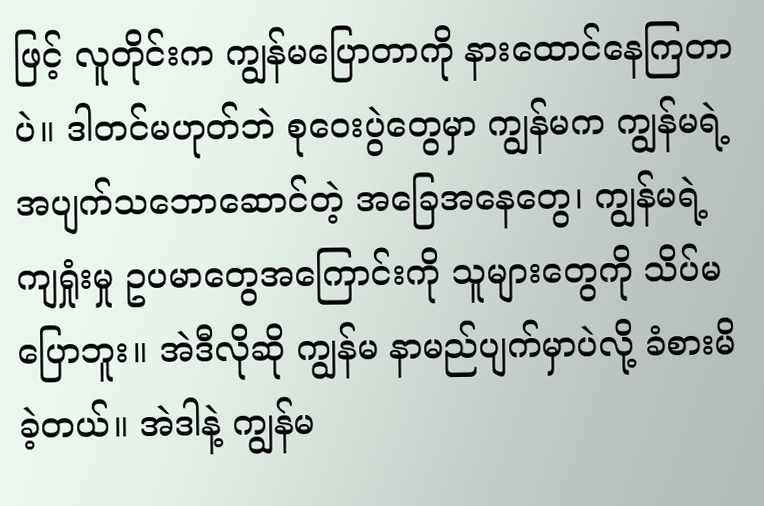ဖြင့် လူတိုင်းက ကျွန်မပြောတာကို နားထောင်နေကြတာပဲ။ ဒါတင်မဟုတ်ဘဲ စုဝေးပွဲတွေမှာ ကျွန်မက ကျွန်မရဲ့ အပျက်သဘောဆောင်တဲ့ အခြေအနေတွေ၊ ကျွန်မရဲ့ကျရှုံးမှု ဥပမာတွေအကြောင်းကို သူများတွေကို သိပ်မပြောဘူး။ အဲဒီလိုဆို ကျွန်မ နာမည်ပျက်မှာပဲလို့ ခံစားမိခဲ့တယ်။ အဲဒါနဲ့ ကျွန်မ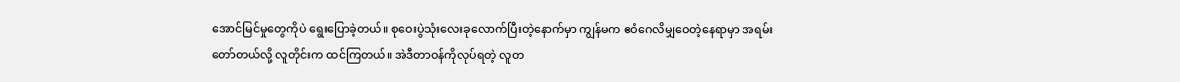အောင်မြင်မှုတွေကိုပဲ ရွေးပြောခဲ့တယ်။ စုဝေးပွဲသုံးလေးခုလောက်ပြီးတဲ့နောက်မှာ ကျွန်မက ဧဝံဂေလိမျှဝေတဲ့နေရာမှာ အရမ်းတော်တယ်လို့ လူတိုင်းက ထင်ကြတယ်။ အဲဒီတာဝန်ကိုလုပ်ရတဲ့ လူတ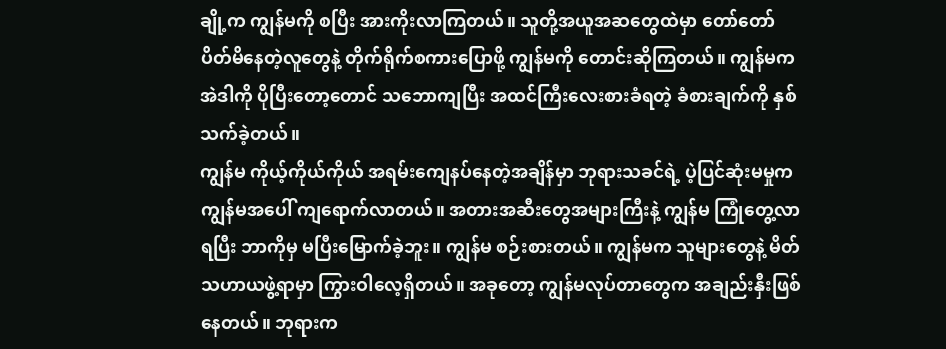ချို့က ကျွန်မကို စပြီး အားကိုးလာကြတယ်။ သူတို့အယူအဆတွေထဲမှာ တော်တော်ပိတ်မိနေတဲ့လူတွေနဲ့ တိုက်ရိုက်စကားပြောဖို့ ကျွန်မကို တောင်းဆိုကြတယ်။ ကျွန်မက အဲဒါကို ပိုပြီးတော့တောင် သဘောကျပြီး အထင်ကြီးလေးစားခံရတဲ့ ခံစားချက်ကို နှစ်သက်ခဲ့တယ်။
ကျွန်မ ကိုယ့်ကိုယ်ကိုယ် အရမ်းကျေနပ်နေတဲ့အချိန်မှာ ဘုရားသခင်ရဲ့ ပဲ့ပြင်ဆုံးမမှုက ကျွန်မအပေါ် ကျရောက်လာတယ်။ အတားအဆီးတွေအများကြီးနဲ့ ကျွန်မ ကြုံတွေ့လာရပြီး ဘာကိုမှ မပြီးမြောက်ခဲ့ဘူး။ ကျွန်မ စဉ်းစားတယ်။ ကျွန်မက သူများတွေနဲ့ မိတ်သဟာယဖွဲ့ရာမှာ ကြွားဝါလေ့ရှိတယ်။ အခုတော့ ကျွန်မလုပ်တာတွေက အချည်းနှီးဖြစ်နေတယ်။ ဘုရားက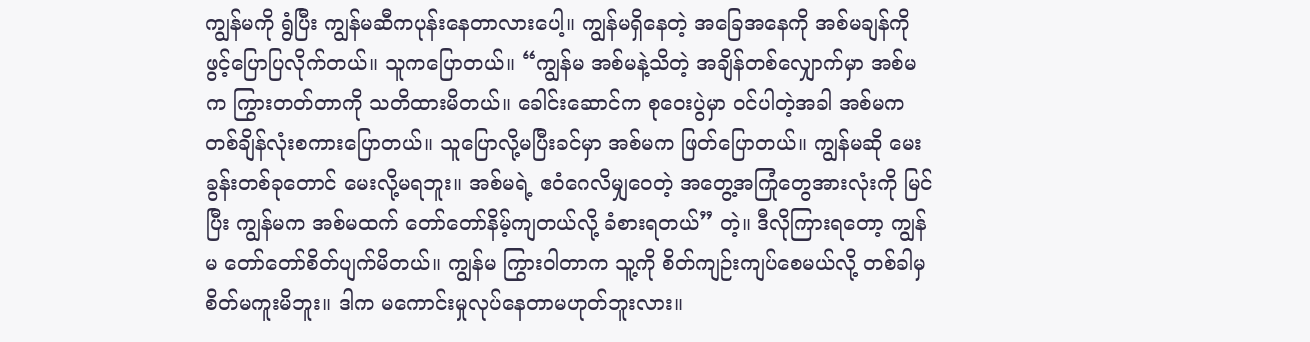ကျွန်မကို ရွံပြီး ကျွန်မဆီကပုန်းနေတာလားပေါ့။ ကျွန်မရှိနေတဲ့ အခြေအနေကို အစ်မချန်ကိုဖွင့်ပြောပြလိုက်တယ်။ သူကပြောတယ်။ “ကျွန်မ အစ်မနဲ့သိတဲ့ အချိန်တစ်လျှောက်မှာ အစ်မက ကြွားတတ်တာကို သတိထားမိတယ်။ ခေါင်းဆောင်က စုဝေးပွဲမှာ ဝင်ပါတဲ့အခါ အစ်မက တစ်ချိန်လုံးစကားပြောတယ်။ သူပြောလို့မပြီးခင်မှာ အစ်မက ဖြတ်ပြောတယ်။ ကျွန်မဆို မေးခွန်းတစ်ခုတောင် မေးလို့မရဘူး။ အစ်မရဲ့ ဧဝံဂေလိမျှဝေတဲ့ အတွေ့အကြုံတွေအားလုံးကို မြင်ပြီး ကျွန်မက အစ်မထက် တော်တော်နိမ့်ကျတယ်လို့ ခံစားရတယ်” တဲ့။ ဒီလိုကြားရတော့ ကျွန်မ တော်တော်စိတ်ပျက်မိတယ်။ ကျွန်မ ကြွားဝါတာက သူ့ကို စိတ်ကျဉ်းကျပ်စေမယ်လို့ တစ်ခါမှ စိတ်မကူးမိဘူး။ ဒါက မကောင်းမှုလုပ်နေတာမဟုတ်ဘူးလား။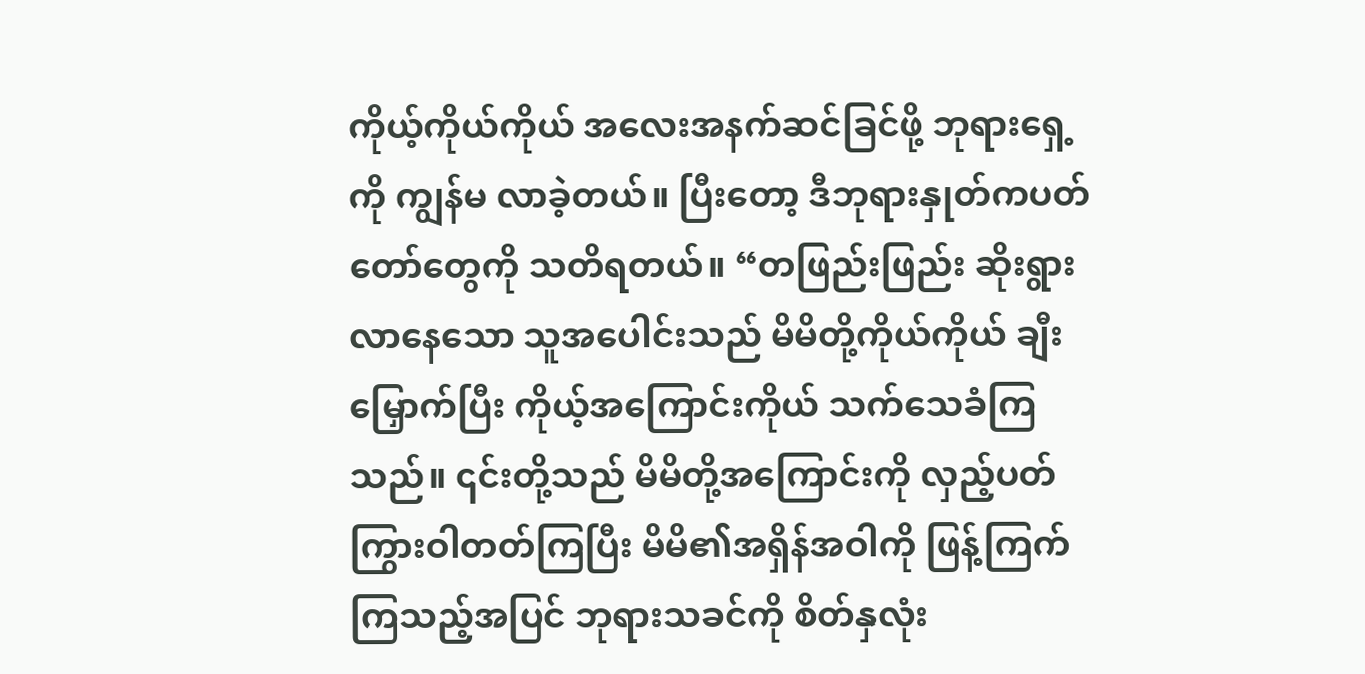ကိုယ့်ကိုယ်ကိုယ် အလေးအနက်ဆင်ခြင်ဖို့ ဘုရားရှေ့ကို ကျွန်မ လာခဲ့တယ်။ ပြီးတော့ ဒီဘုရားနှုတ်ကပတ်တော်တွေကို သတိရတယ်။ “တဖြည်းဖြည်း ဆိုးရွားလာနေသော သူအပေါင်းသည် မိမိတို့ကိုယ်ကိုယ် ချီးမြှောက်ပြီး ကိုယ့်အကြောင်းကိုယ် သက်သေခံကြသည်။ ၎င်းတို့သည် မိမိတို့အကြောင်းကို လှည့်ပတ်ကြွားဝါတတ်ကြပြီး မိမိ၏အရှိန်အဝါကို ဖြန့်ကြက်ကြသည့်အပြင် ဘုရားသခင်ကို စိတ်နှလုံး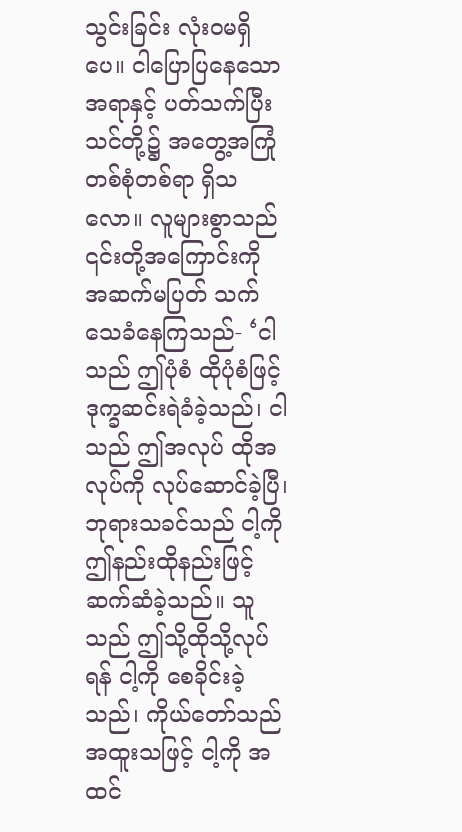သွင်းခြင်း လုံးဝမရှိပေ။ ငါပြောပြနေသောအရာနှင့် ပတ်သက်ပြီး သင်တို့၌ အတွေ့အကြုံတစ်စုံတစ်ရာ ရှိသလော။ လူများစွာသည် ၎င်းတို့အကြောင်းကို အဆက်မပြတ် သက်သေခံနေကြသည်- ‘ငါသည် ဤပုံစံ ထိုပုံစံဖြင့် ဒုက္ခဆင်းရဲခံခဲ့သည်၊ ငါသည် ဤအလုပ် ထိုအလုပ်ကို လုပ်ဆောင်ခဲ့ပြီ၊ ဘုရားသခင်သည် ငါ့ကို ဤနည်းထိုနည်းဖြင့် ဆက်ဆံခဲ့သည်။ သူသည် ဤသို့ထိုသို့လုပ်ရန် ငါ့ကို စေခိုင်းခဲ့သည်၊ ကိုယ်တော်သည် အထူးသဖြင့် ငါ့ကို အထင်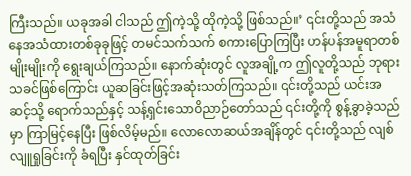ကြီးသည်။ ယခုအခါ ငါသည် ဤကဲ့သို့ ထိုကဲ့သို့ ဖြစ်သည်။’ ၎င်းတို့သည် အသံနေအသံထားတစ်ခုခုဖြင့် တမင်သက်သက် စကားပြောကြပြီး ဟန်ပန်အမူရာတစ်မျိုးမျိုးကို ရွေးချယ်ကြသည်။ နောက်ဆုံးတွင် လူအချို့က ဤလူတို့သည် ဘုရားသခင်ဖြစ်ကြောင်း ယူဆခြင်းဖြင့်အဆုံးသတ်ကြသည်။ ၎င်းတို့သည် ယင်းအဆင့်သို့ ရောက်သည်နှင့် သန့်ရှင်းသောဝိညာဉ်တော်သည် ၎င်းတို့ကို စွန့်ခွာခဲ့သည်မှာ ကြာမြင့်နေပြီး ဖြစ်လိမ့်မည်။ လောလောဆယ်အချိန်တွင် ၎င်းတို့သည် လျစ်လျူရှုခြင်းကို ခံရပြီး နှင်ထုတ်ခြင်း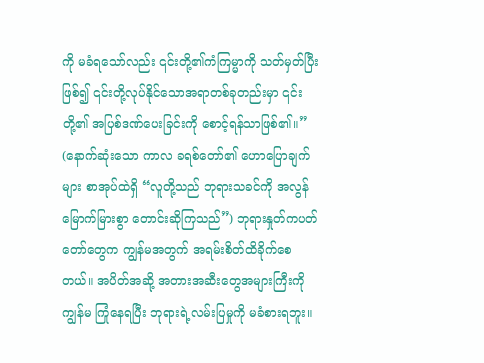ကို မခံရသော်လည်း ၎င်းတို့၏ကံကြမ္မာကို သတ်မှတ်ပြီးဖြစ်၍ ၎င်းတို့လုပ်နိုင်သောအရာတစ်ခုတည်းမှာ ၎င်းတို့၏ အပြစ်ဒဏ်ပေးခြင်းကို စောင့်ရန်သာဖြစ်၏။” (နောက်ဆုံးသော ကာလ ခရစ်တော်၏ ဟောပြောချက်များ စာအုပ်ထဲရှိ “လူတို့သည် ဘုရားသခင်ကို အလွန်မြောက်မြားစွာ တောင်းဆိုကြသည်”) ဘုရားနှုတ်ကပတ်တော်တွေက ကျွန်မအတွက် အရမ်းစိတ်ထိခိုက်စေတယ်။ အပိတ်အဆို့ အတားအဆီးတွေအများကြီးကို ကျွန်မ ကြုံနေရပြီး ဘုရားရဲ့လမ်းပြမှုကို မခံစားရဘူး။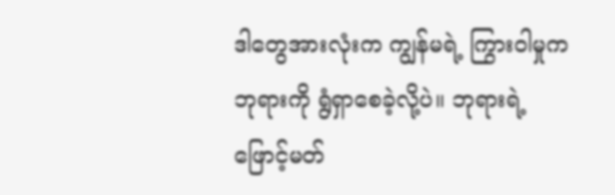ဒါတွေအားလုံးက ကျွန်မရဲ့ ကြွားဝါမှုက ဘုရားကို ရွံရှာစေခဲ့လို့ပဲ။ ဘုရားရဲ့ ဖြောင့်မတ်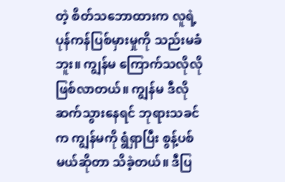တဲ့ စိတ်သဘောထားက လူရဲ့ ပုန်ကန်ပြစ်မှားမှုကို သည်းမခံဘူး။ ကျွန်မ ကြောက်သလိုလိုဖြစ်လာတယ်။ ကျွန်မ ဒီလိုဆက်သွားနေရင် ဘုရားသခင်က ကျွန်မကို ရွံရှာပြီး စွန့်ပစ်မယ်ဆိုတာ သိခဲ့တယ်။ ဒီပြ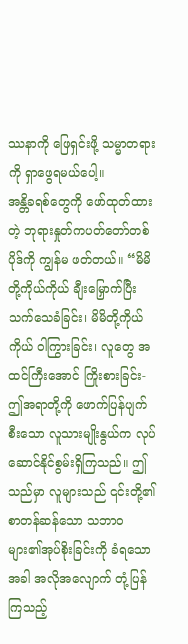ဿနာကို ဖြေရှင်းဖို့ သမ္မာတရားကို ရှာဖွေရမယ်ပေါ့။
အန္တိခရစ်တွေကို ဖော်ထုတ်ထားတဲ့ ဘုရားနှုတ်ကပတ်တော်တစ်ပိုဒ်ကို ကျွန်မ ဖတ်တယ်။ “မိမိတို့ကိုယ်ကိုယ် ချီးမြှောက်ပြီး သက်သေခံခြင်း၊ မိမိတို့ကိုယ်ကိုယ် ဝါကြွားခြင်း၊ လူတွေ အထင်ကြီးအောင် ကြိုးစားခြင်း- ဤအရာတို့ကို ဖောက်ပြန်ပျက်စီးသော လူသားမျိုးနွယ်က လုပ်ဆောင်နိုင်စွမ်းရှိကြသည်။ ဤသည်မှာ လူများသည် ၎င်းတို့၏ စာတန်ဆန်သော သဘာဝများ၏အုပ်စိုးခြင်းကို ခံရသောအခါ အလိုအလျောက် တုံ့ပြန်ကြသည့်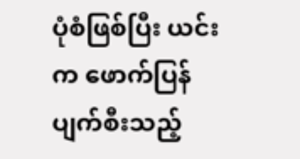ပုံစံဖြစ်ပြီး ယင်းက ဖောက်ပြန်ပျက်စီးသည့်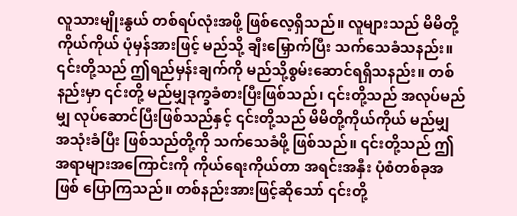လူသားမျိုးနွယ် တစ်ရပ်လုံးအဖို့ ဖြစ်လေ့ရှိသည်။ လူများသည် မိမိတို့ကိုယ်ကိုယ် ပုံမှန်အားဖြင့် မည်သို့ ချီးမြှောက်ပြီး သက်သေခံသနည်း။ ၎င်းတို့သည် ဤရည်မှန်းချက်ကို မည်သို့စွမ်းဆောင်ရရှိသနည်း။ တစ်နည်းမှာ ၎င်းတို့ မည်မျှဒုက္ခခံစားပြီးဖြစ်သည်၊ ၎င်းတို့သည် အလုပ်မည်မျှ လုပ်ဆောင်ပြီးဖြစ်သည်နှင့် ၎င်းတို့သည် မိမိတို့ကိုယ်ကိုယ် မည်မျှ အသုံးခံပြီး ဖြစ်သည်တို့ကို သက်သေခံဖို့ ဖြစ်သည်။ ၎င်းတို့သည် ဤအရာများအကြောင်းကို ကိုယ်ရေးကိုယ်တာ အရင်းအနှီး ပုံစံတစ်ခုအဖြစ် ပြောကြသည်။ တစ်နည်းအားဖြင့်ဆိုသော် ၎င်းတို့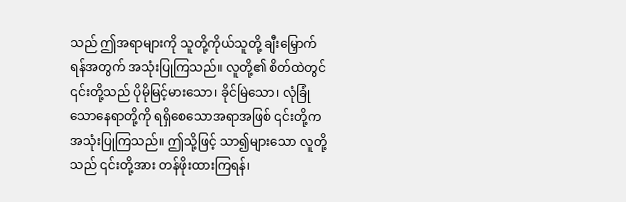သည် ဤအရာများကို သူတို့ကိုယ်သူတို့ ချီးမြှောက်ရန်အတွက် အသုံးပြုကြသည်။ လူတို့၏ စိတ်ထဲတွင် ၎င်းတို့သည် ပိုမိုမြင့်မားသော၊ ခိုင်မြဲသော၊ လုံခြုံသောနေရာတို့ကို ရရှိစေသောအရာအဖြစ် ၎င်းတို့က အသုံးပြုကြသည်။ ဤသို့ဖြင့် သာ၍များသော လူတို့သည် ၎င်းတို့အား တန်ဖိုးထားကြရန်၊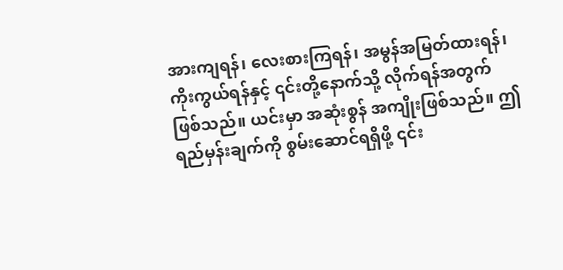အားကျရန်၊ လေးစားကြရန်၊ အမွန်အမြတ်ထားရန်၊ ကိုးကွယ်ရန်နှင့် ၎င်းတို့နောက်သို့ လိုက်ရန်အတွက် ဖြစ်သည်။ ယင်းမှာ အဆုံးစွန် အကျိုးဖြစ်သည်။ ဤရည်မှန်းချက်ကို စွမ်းဆောင်ရရှိဖို့ ၎င်း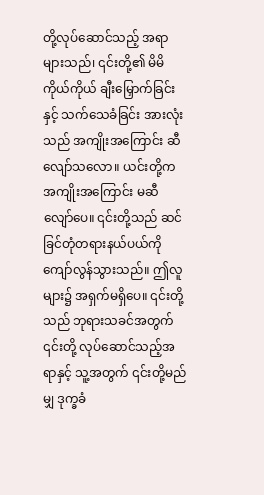တို့လုပ်ဆောင်သည့် အရာများသည်၊ ၎င်းတို့၏ မိမိကိုယ်ကိုယ် ချီးမြှောက်ခြင်းနှင့် သက်သေခံခြင်း အားလုံးသည် အကျိုးအကြောင်း ဆီလျော်သလော။ ယင်းတို့က အကျိုးအကြောင်း မဆီလျော်ပေ။ ၎င်းတို့သည် ဆင်ခြင်တုံတရားနယ်ပယ်ကို ကျော်လွန်သွားသည်။ ဤလူများ၌ အရှက်မရှိပေ။ ၎င်းတို့သည် ဘုရားသခင်အတွက် ၎င်းတို့ လုပ်ဆောင်သည့်အရာနှင့် သူ့အတွက် ၎င်းတို့မည်မျှ ဒုက္ခခံ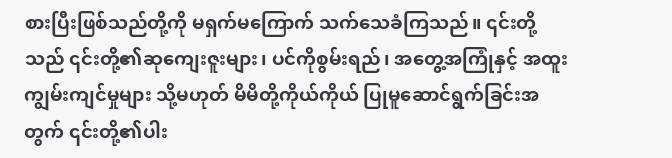စားပြီးဖြစ်သည်တို့ကို မရှက်မကြောက် သက်သေခံကြသည်။ ၎င်းတို့သည် ၎င်းတို့၏ဆုကျေးဇူးများ၊ ပင်ကိုစွမ်းရည်၊ အတွေ့အကြုံနှင့် အထူးကျွမ်းကျင်မှုများ သို့မဟုတ် မိမိတို့ကိုယ်ကိုယ် ပြုမူဆောင်ရွက်ခြင်းအတွက် ၎င်းတို့၏ပါး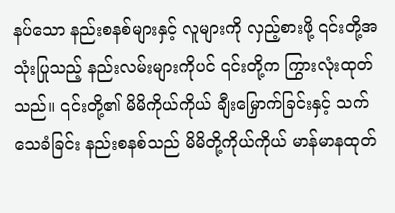နပ်သော နည်းစနစ်များနှင့် လူများကို လှည့်စားဖို့ ၎င်းတို့အသုံးပြုသည့် နည်းလမ်းများကိုပင် ၎င်းတို့က ကြွားလုံးထုတ်သည်။ ၎င်းတို့၏ မိမိကိုယ်ကိုယ် ချီးမြှောက်ခြင်းနှင့် သက်သေခံခြင်း နည်းစနစ်သည် မိမိတို့ကိုယ်ကိုယ် မာန်မာနထုတ်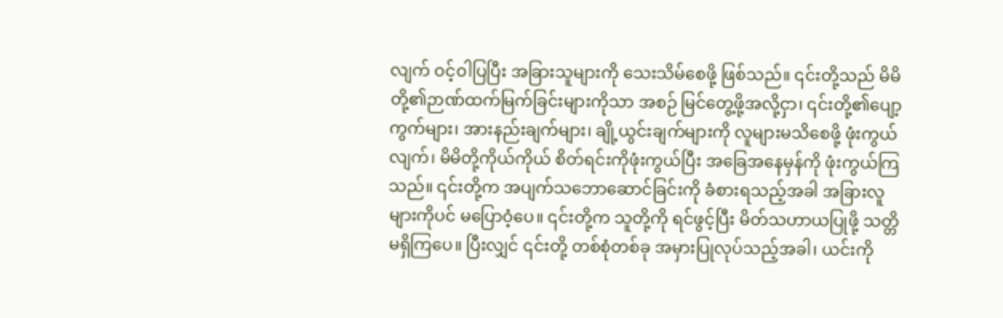လျက် ဝင့်ဝါပြပြီး အခြားသူများကို သေးသိမ်စေဖို့ ဖြစ်သည်။ ၎င်းတို့သည် မိမိတို့၏ဉာဏ်ထက်မြက်ခြင်းများကိုသာ အစဉ် မြင်တွေ့ဖို့အလို့ငှာ၊ ၎င်းတို့၏ပျော့ကွက်များ၊ အားနည်းချက်များ၊ ချို့ယွင်းချက်များကို လူများမသိစေဖို့ ဖုံးကွယ်လျက်၊ မိမိတို့ကိုယ်ကိုယ် စိတ်ရင်းကိုဖုံးကွယ်ပြီး အခြေအနေမှန်ကို ဖုံးကွယ်ကြသည်။ ၎င်းတို့က အပျက်သဘောဆောင်ခြင်းကို ခံစားရသည့်အခါ အခြားလူများကိုပင် မပြောဝံ့ပေ။ ၎င်းတို့က သူတို့ကို ရင်ဖွင့်ပြီး မိတ်သဟာယပြုဖို့ သတ္တိမရှိကြပေ။ ပြီးလျှင် ၎င်းတို့ တစ်စုံတစ်ခု အမှားပြုလုပ်သည့်အခါ၊ ယင်းကို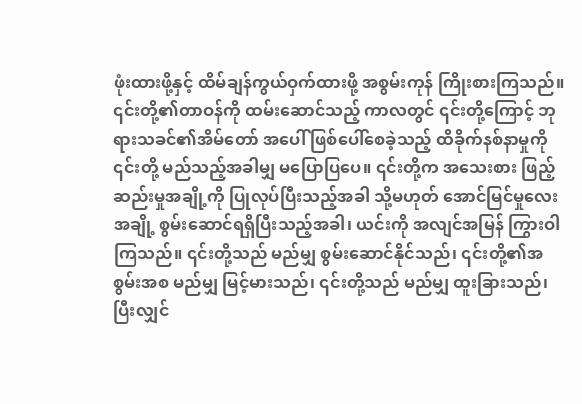ဖုံးထားဖို့နှင့် ထိမ်ချန်ကွယ်ဝှက်ထားဖို့ အစွမ်းကုန် ကြိုးစားကြသည်။ ၎င်းတို့၏တာဝန်ကို ထမ်းဆောင်သည့် ကာလတွင် ၎င်းတို့ကြောင့် ဘုရားသခင်၏အိမ်တော် အပေါ် ဖြစ်ပေါ်စေခဲ့သည့် ထိခိုက်နစ်နာမှုကို ၎င်းတို့ မည်သည့်အခါမျှ မပြောပြပေ။ ၎င်းတို့က အသေးစား ဖြည့်ဆည်းမှုအချို့ကို ပြုလုပ်ပြီးသည့်အခါ သို့မဟုတ် အောင်မြင်မှုလေးအချို့ စွမ်းဆောင်ရရှိပြီးသည့်အခါ၊ ယင်းကို အလျင်အမြန် ကြွားဝါကြသည်။ ၎င်းတို့သည် မည်မျှ စွမ်းဆောင်နိုင်သည်၊ ၎င်းတို့၏အစွမ်းအစ မည်မျှ မြင့်မားသည်၊ ၎င်းတို့သည် မည်မျှ ထူးခြားသည်၊ ပြီးလျှင်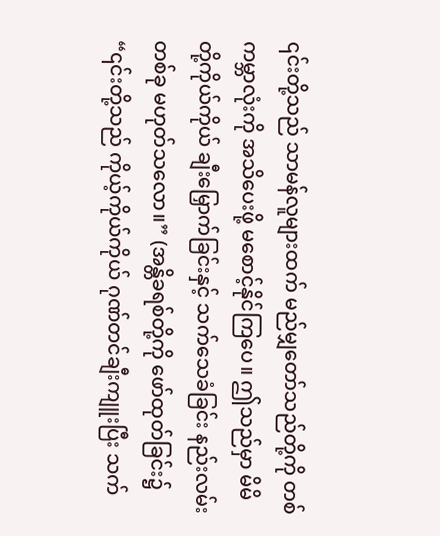၎င်းတို့သည် သာမန်လူများထက် မည်မျှတော်သည်တို့ကို တစ်ကမ္ဘာလုံးကို အသိပေးဖို့ မစောင့်နိုင်ကြပေ။ ဤသည်မှာ မိမိတို့ကိုယ်ကိုယ် ချီးမြှောက်ခြင်းနှင့် သက်သေခံခြင်း နည်းလမ်းတစ်ခု မဟုတ်သလော။” (အန္တိခရစ်တို့ကို ဖော်ထုတ်ခြင်း၌ “၎င်းတို့သည် ကိုယ့်ကိုယ်ကိုယ် ဂုဏ်တင်ချီးကျူးပြီး သက်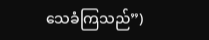သေခံကြသည်”)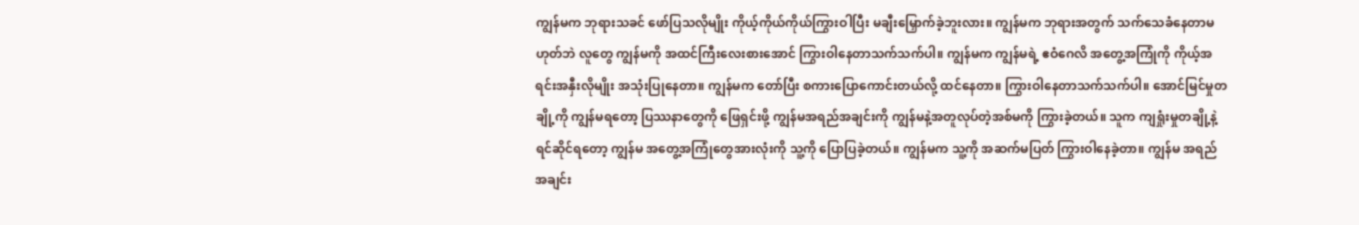ကျွန်မက ဘုရားသခင် ဖော်ပြသလိုမျိုး ကိုယ့်ကိုယ်ကိုယ်ကြွားဝါပြီး မချီးမြှောက်ခဲ့ဘူးလား။ ကျွန်မက ဘုရားအတွက် သက်သေခံနေတာမဟုတ်ဘဲ လူတွေ ကျွန်မကို အထင်ကြီးလေးစားအောင် ကြွားဝါနေတာသက်သက်ပါ။ ကျွန်မက ကျွန်မရဲ့ ဧဝံဂေလိ အတွေ့အကြုံကို ကိုယ့်အရင်းအနှီးလိုမျိုး အသုံးပြုနေတာ။ ကျွန်မက တော်ပြီး စကားပြောကောင်းတယ်လို့ ထင်နေတာ။ ကြွားဝါနေတာသက်သက်ပါ။ အောင်မြင်မှုတချို့ကို ကျွန်မရတော့ ပြဿနာတွေကို ဖြေရှင်းဖို့ ကျွန်မအရည်အချင်းကို ကျွန်မနဲ့အတူလုပ်တဲ့အစ်မကို ကြွားခဲ့တယ်။ သူက ကျရှုံးမှုတချို့နဲ့ ရင်ဆိုင်ရတော့ ကျွန်မ အတွေ့အကြုံတွေအားလုံးကို သူ့ကို ပြောပြခဲ့တယ်။ ကျွန်မက သူ့ကို အဆက်မပြတ် ကြွားဝါနေခဲ့တာ။ ကျွန်မ အရည်အချင်း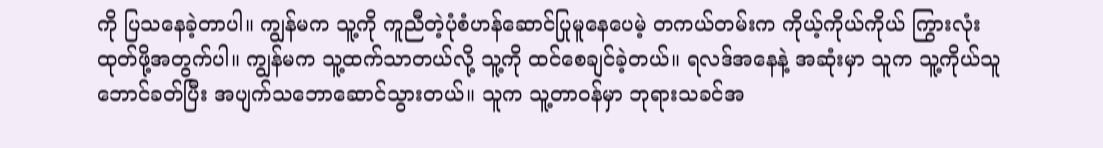ကို ပြသနေခဲ့တာပါ။ ကျွန်မက သူ့ကို ကူညီတဲ့ပုံစံဟန်ဆောင်ပြုမူနေပေမဲ့ တကယ်တမ်းက ကိုယ့်ကိုယ်ကိုယ် ကြွားလုံးထုတ်ဖို့အတွက်ပါ။ ကျွန်မက သူ့ထက်သာတယ်လို့ သူ့ကို ထင်စေချင်ခဲ့တယ်။ ရလဒ်အနေနဲ့ အဆုံးမှာ သူက သူ့ကိုယ်သူ ဘောင်ခတ်ပြီး အပျက်သဘောဆောင်သွားတယ်။ သူက သူ့တာဝန်မှာ ဘုရားသခင်အ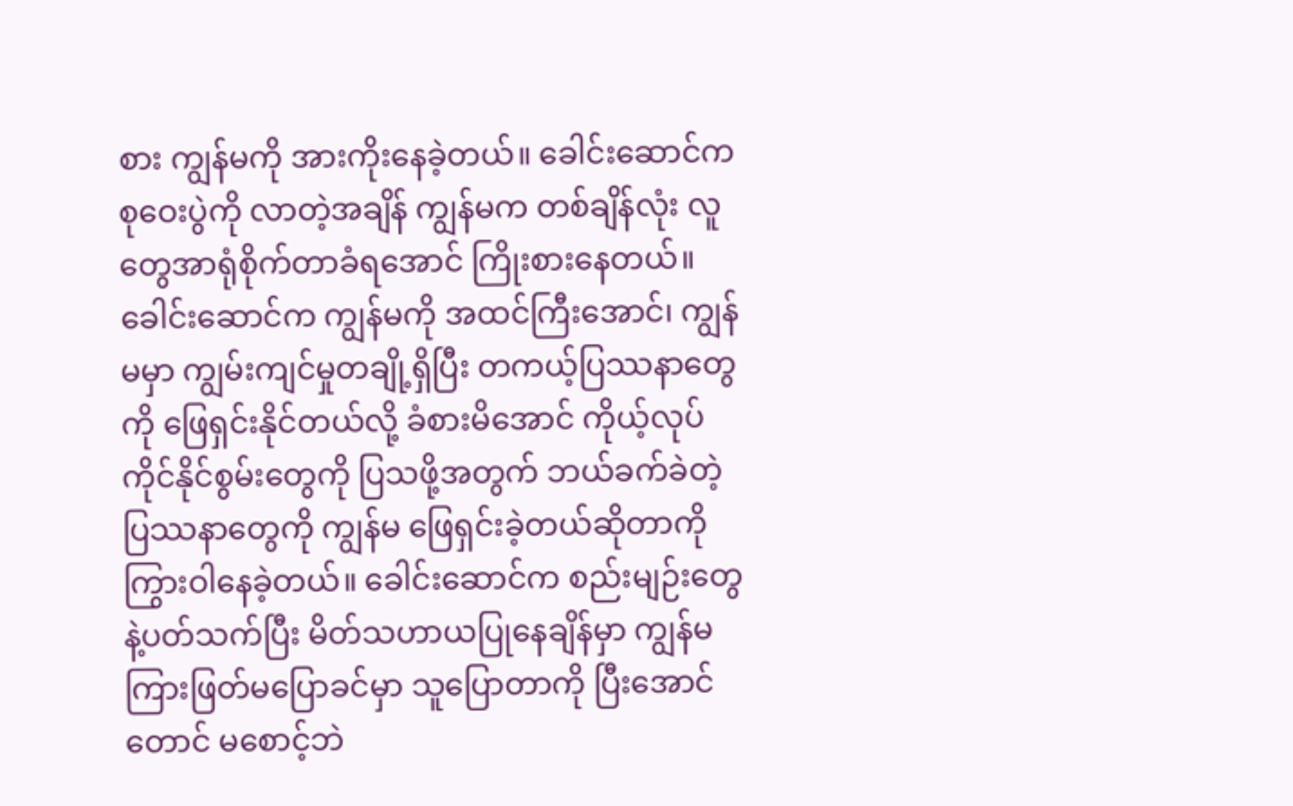စား ကျွန်မကို အားကိုးနေခဲ့တယ်။ ခေါင်းဆောင်က စုဝေးပွဲကို လာတဲ့အချိန် ကျွန်မက တစ်ချိန်လုံး လူတွေအာရုံစိုက်တာခံရအောင် ကြိုးစားနေတယ်။ ခေါင်းဆောင်က ကျွန်မကို အထင်ကြီးအောင်၊ ကျွန်မမှာ ကျွမ်းကျင်မှုတချို့ရှိပြီး တကယ့်ပြဿနာတွေကို ဖြေရှင်းနိုင်တယ်လို့ ခံစားမိအောင် ကိုယ့်လုပ်ကိုင်နိုင်စွမ်းတွေကို ပြသဖို့အတွက် ဘယ်ခက်ခဲတဲ့ ပြဿနာတွေကို ကျွန်မ ဖြေရှင်းခဲ့တယ်ဆိုတာကို ကြွားဝါနေခဲ့တယ်။ ခေါင်းဆောင်က စည်းမျဉ်းတွေနဲ့ပတ်သက်ပြီး မိတ်သဟာယပြုနေချိန်မှာ ကျွန်မ ကြားဖြတ်မပြောခင်မှာ သူပြောတာကို ပြီးအောင်တောင် မစောင့်ဘဲ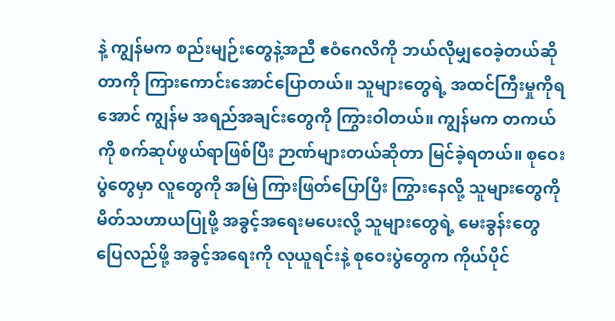နဲ့ ကျွန်မက စည်းမျဉ်းတွေနဲ့အညီ ဧဝံဂေလိကို ဘယ်လိုမျှဝေခဲ့တယ်ဆိုတာကို ကြားကောင်းအောင်ပြောတယ်။ သူများတွေရဲ့ အထင်ကြီးမှုကိုရအောင် ကျွန်မ အရည်အချင်းတွေကို ကြွားဝါတယ်။ ကျွန်မက တကယ်ကို စက်ဆုပ်ဖွယ်ရာဖြစ်ပြီး ဉာဏ်များတယ်ဆိုတာ မြင်ခဲ့ရတယ်။ စုဝေးပွဲတွေမှာ လူတွေကို အမြဲ ကြားဖြတ်ပြောပြီး ကြွားနေလို့ သူများတွေကို မိတ်သဟာယပြုဖို့ အခွင့်အရေးမပေးလို့ သူများတွေရဲ့ မေးခွန်းတွေ ပြေလည်ဖို့ အခွင့်အရေးကို လုယူရင်းနဲ့ စုဝေးပွဲတွေက ကိုယ်ပိုင်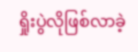ရှိုးပွဲလိုဖြစ်လာခဲ့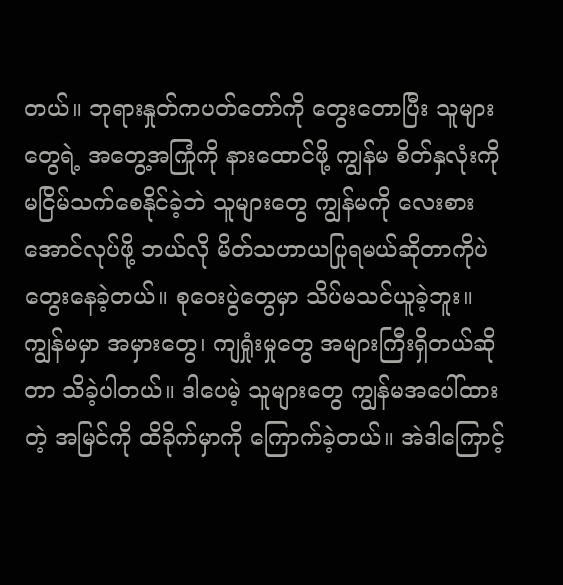တယ်။ ဘုရားနှုတ်ကပတ်တော်ကို တွေးတောပြီး သူများတွေရဲ့ အတွေ့အကြုံကို နားထောင်ဖို့ ကျွန်မ စိတ်နှလုံးကို မငြိမ်သက်စေနိုင်ခဲ့ဘဲ သူများတွေ ကျွန်မကို လေးစားအောင်လုပ်ဖို့ ဘယ်လို မိတ်သဟာယပြုရမယ်ဆိုတာကိုပဲ တွေးနေခဲ့တယ်။ စုဝေးပွဲတွေမှာ သိပ်မသင်ယူခဲ့ဘူး။ ကျွန်မမှာ အမှားတွေ၊ ကျရှုံးမှုတွေ အများကြီးရှိတယ်ဆိုတာ သိခဲ့ပါတယ်။ ဒါပေမဲ့ သူများတွေ ကျွန်မအပေါ်ထားတဲ့ အမြင်ကို ထိခိုက်မှာကို ကြောက်ခဲ့တယ်။ အဲဒါကြောင့်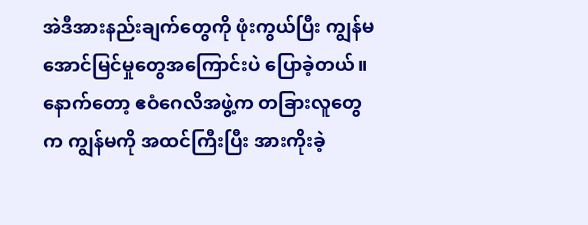အဲဒီအားနည်းချက်တွေကို ဖုံးကွယ်ပြီး ကျွန်မ အောင်မြင်မှုတွေအကြောင်းပဲ ပြောခဲ့တယ်။ နောက်တော့ ဧဝံဂေလိအဖွဲ့က တခြားလူတွေက ကျွန်မကို အထင်ကြီးပြီး အားကိုးခဲ့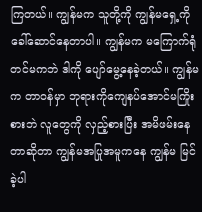ကြတယ်။ ကျွန်မက သူတို့ကို ကျွန်မရှေ့ကို ခေါ်ဆောင်နေတာပါ။ ကျွန်မက မကြောက်ရုံတင်မကဘဲ ဒါကို ပျော်မွေ့နေခဲ့တယ်။ ကျွန်မက တာဝန်မှာ ဘုရားကိုကျေနပ်အောင်မကြိုးစားဘဲ လူတွေကို လှည့်စားပြီး အမိဖမ်းနေတာဆိုတာ ကျွန်မအပြုအမူကနေ ကျွန်မ မြင်ခဲ့ပါ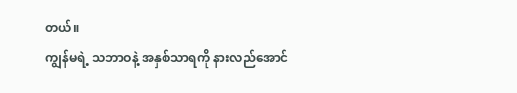တယ်။
ကျွန်မရဲ့ သဘာဝနဲ့ အနှစ်သာရကို နားလည်အောင်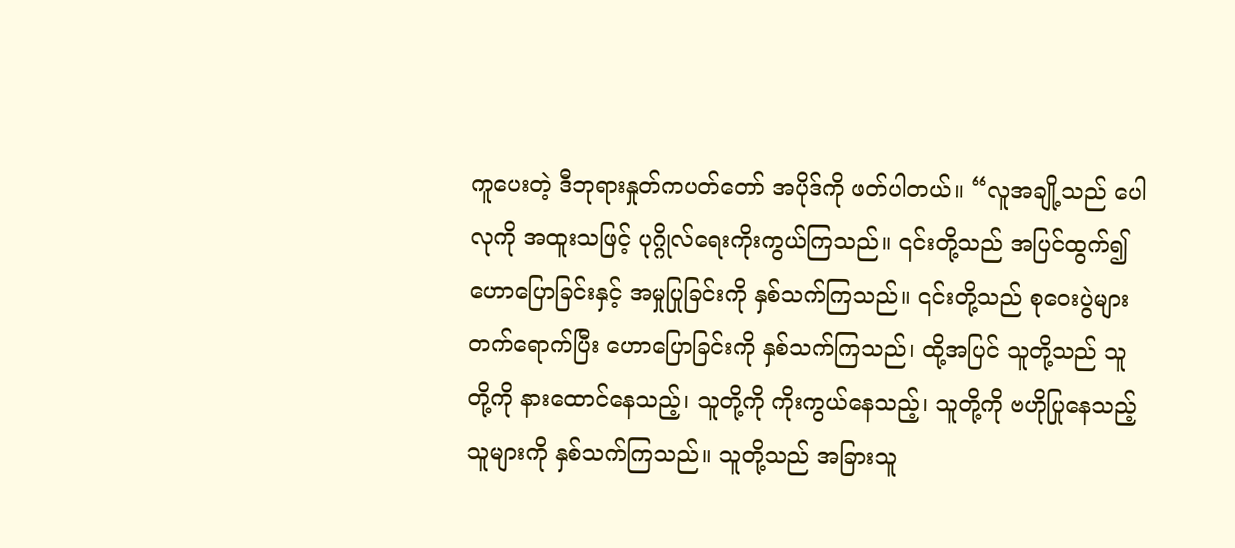ကူပေးတဲ့ ဒီဘုရားနှုတ်ကပတ်တော် အပိုဒ်ကို ဖတ်ပါတယ်။ “လူအချို့သည် ပေါလုကို အထူးသဖြင့် ပုဂ္ဂိုလ်ရေးကိုးကွယ်ကြသည်။ ၎င်းတို့သည် အပြင်ထွက်၍ ဟောပြောခြင်းနှင့် အမှုပြုခြင်းကို နှစ်သက်ကြသည်။ ၎င်းတို့သည် စုဝေးပွဲများ တက်ရောက်ပြီး ဟောပြောခြင်းကို နှစ်သက်ကြသည်၊ ထို့အပြင် သူတို့သည် သူတို့ကို နားထောင်နေသည့်၊ သူတို့ကို ကိုးကွယ်နေသည့်၊ သူတို့ကို ဗဟိုပြုနေသည့် သူများကို နှစ်သက်ကြသည်။ သူတို့သည် အခြားသူ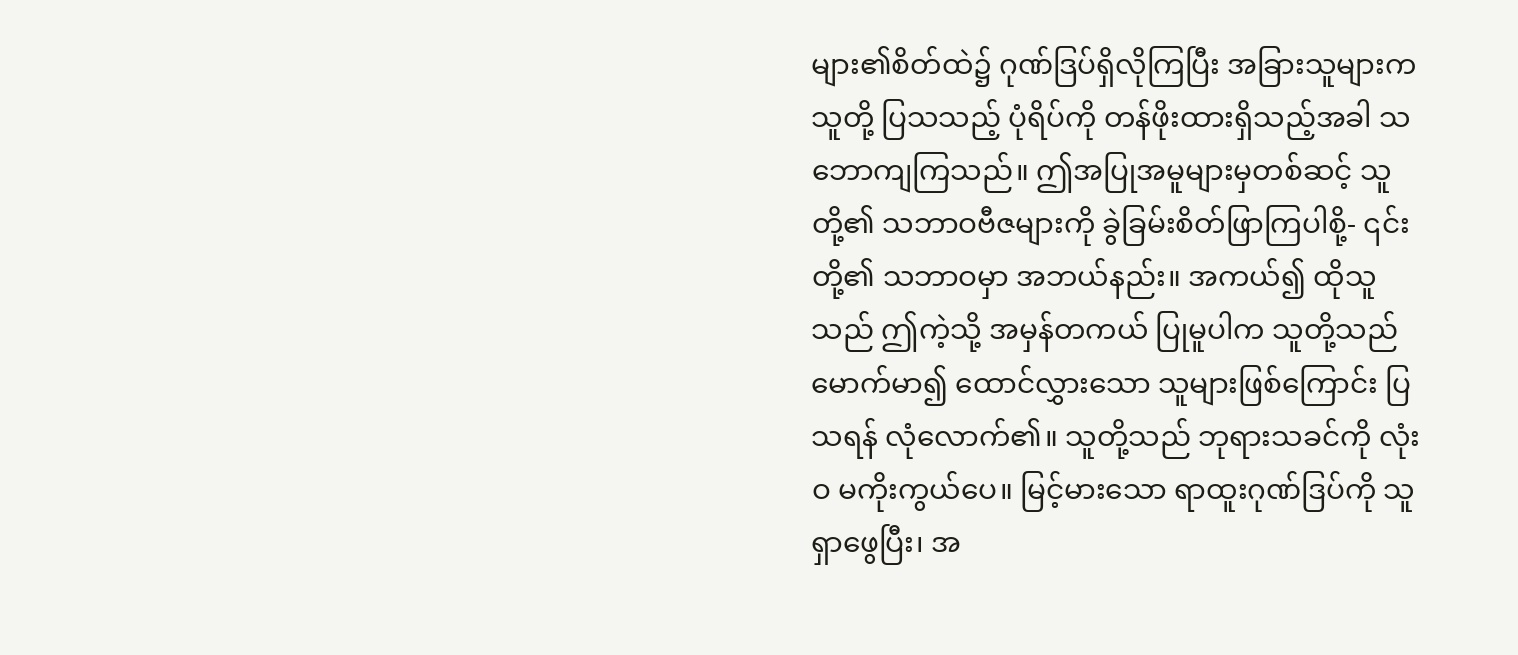များ၏စိတ်ထဲ၌ ဂုဏ်ဒြပ်ရှိလိုကြပြီး အခြားသူများက သူတို့ ပြသသည့် ပုံရိပ်ကို တန်ဖိုးထားရှိသည့်အခါ သဘောကျကြသည်။ ဤအပြုအမူများမှတစ်ဆင့် သူတို့၏ သဘာဝဗီဇများကို ခွဲခြမ်းစိတ်ဖြာကြပါစို့- ၎င်းတို့၏ သဘာဝမှာ အဘယ်နည်း။ အကယ်၍ ထိုသူသည် ဤကဲ့သို့ အမှန်တကယ် ပြုမူပါက သူတို့သည် မောက်မာ၍ ထောင်လွှားသော သူများဖြစ်ကြောင်း ပြသရန် လုံလောက်၏။ သူတို့သည် ဘုရားသခင်ကို လုံးဝ မကိုးကွယ်ပေ။ မြင့်မားသော ရာထူးဂုဏ်ဒြပ်ကို သူရှာဖွေပြီး၊ အ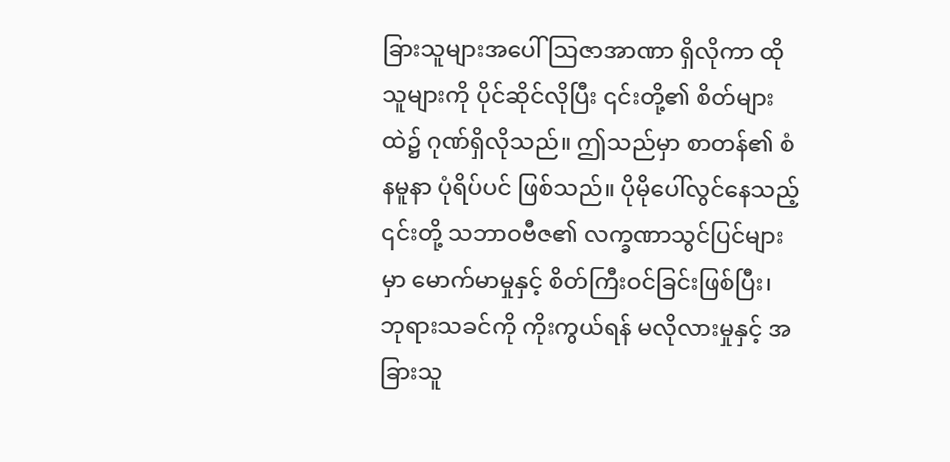ခြားသူများအပေါ် သြဇာအာဏာ ရှိလိုကာ ထိုသူများကို ပိုင်ဆိုင်လိုပြီး ၎င်းတို့၏ စိတ်များထဲ၌ ဂုဏ်ရှိလိုသည်။ ဤသည်မှာ စာတန်၏ စံနမူနာ ပုံရိပ်ပင် ဖြစ်သည်။ ပိုမိုပေါ်လွင်နေသည့် ၎င်းတို့ သဘာဝဗီဇ၏ လက္ခဏာသွင်ပြင်များမှာ မောက်မာမှုနှင့် စိတ်ကြီးဝင်ခြင်းဖြစ်ပြီး၊ ဘုရားသခင်ကို ကိုးကွယ်ရန် မလိုလားမှုနှင့် အခြားသူ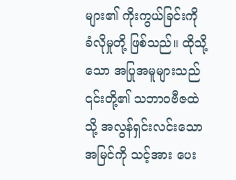များ၏ ကိုးကွယ်ခြင်းကို ခံလိုမှုတို့ ဖြစ်သည်။ ထိုသို့သော အပြုအမူများသည် ၎င်းတို့၏ သဘာဝဗီဇထဲသို့ အလွန်ရှင်းလင်းသော အမြင်ကို သင့်အား ပေး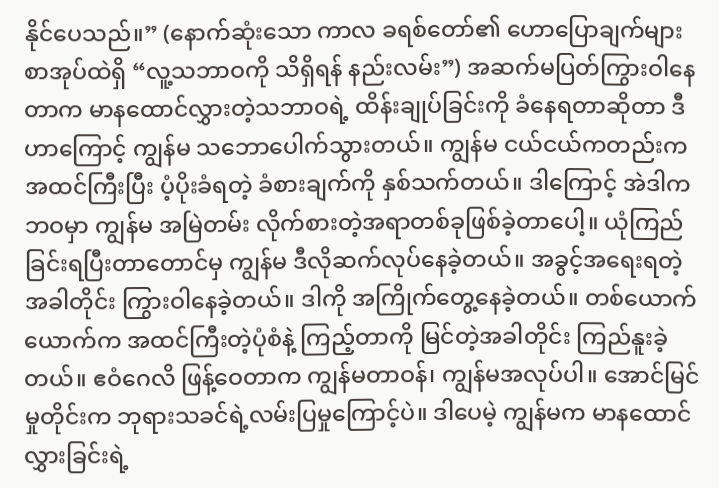နိုင်ပေသည်။” (နောက်ဆုံးသော ကာလ ခရစ်တော်၏ ဟောပြောချက်များ စာအုပ်ထဲရှိ “လူ့သဘာဝကို သိရှိရန် နည်းလမ်း”) အဆက်မပြတ်ကြွားဝါနေတာက မာနထောင်လွှားတဲ့သဘာဝရဲ့ ထိန်းချုပ်ခြင်းကို ခံနေရတာဆိုတာ ဒီဟာကြောင့် ကျွန်မ သဘောပေါက်သွားတယ်။ ကျွန်မ ငယ်ငယ်ကတည်းက အထင်ကြီးပြီး ပံ့ပိုးခံရတဲ့ ခံစားချက်ကို နှစ်သက်တယ်။ ဒါကြောင့် အဲဒါက ဘဝမှာ ကျွန်မ အမြဲတမ်း လိုက်စားတဲ့အရာတစ်ခုဖြစ်ခဲ့တာပေါ့။ ယုံကြည်ခြင်းရပြီးတာတောင်မှ ကျွန်မ ဒီလိုဆက်လုပ်နေခဲ့တယ်။ အခွင့်အရေးရတဲ့အခါတိုင်း ကြွားဝါနေခဲ့တယ်။ ဒါကို အကြိုက်တွေ့နေခဲ့တယ်။ တစ်ယောက်ယောက်က အထင်ကြီးတဲ့ပုံစံနဲ့ ကြည့်တာကို မြင်တဲ့အခါတိုင်း ကြည်နူးခဲ့တယ်။ ဧဝံဂေလိ ဖြန့်ဝေတာက ကျွန်မတာဝန်၊ ကျွန်မအလုပ်ပါ။ အောင်မြင်မှုတိုင်းက ဘုရားသခင်ရဲ့လမ်းပြမှုကြောင့်ပဲ။ ဒါပေမဲ့ ကျွန်မက မာနထောင်လွှားခြင်းရဲ့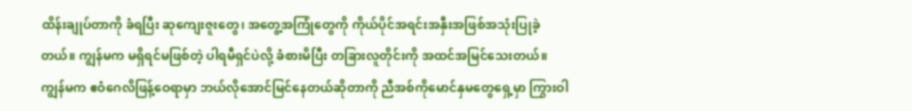ထိန်းချုပ်တာကို ခံရပြီး ဆုကျေးဇူးတွေ၊ အတွေ့အကြုံတွေကို ကိုယ်ပိုင်အရင်းအနှီးအဖြစ်အသုံးပြုခဲ့တယ်။ ကျွန်မက မရှိရင်မဖြစ်တဲ့ ပါရမီရှင်ပဲလို့ ခံစားမိပြီး တခြားလူတိုင်းကို အထင်အမြင်သေးတယ်။ ကျွန်မက ဧဝံဂေလိဖြန့်ဝေရာမှာ ဘယ်လိုအောင်မြင်နေတယ်ဆိုတာကို ညီအစ်ကိုမောင်နှမတွေရှေ့မှာ ကြွားဝါ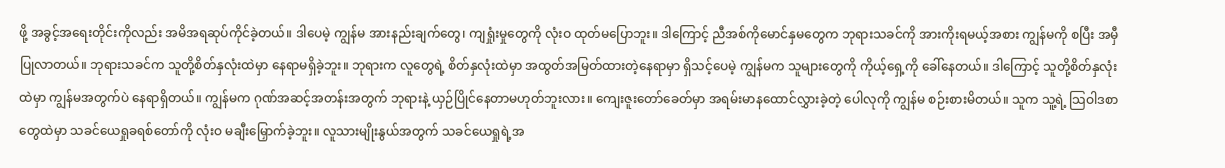ဖို့ အခွင့်အရေးတိုင်းကိုလည်း အမိအရဆုပ်ကိုင်ခဲ့တယ်။ ဒါပေမဲ့ ကျွန်မ အားနည်းချက်တွေ၊ ကျရှုံးမှုတွေကို လုံးဝ ထုတ်မပြောဘူး။ ဒါကြောင့် ညီအစ်ကိုမောင်နှမတွေက ဘုရားသခင်ကို အားကိုးရမယ့်အစား ကျွန်မကို စပြီး အမှီပြုလာတယ်။ ဘုရားသခင်က သူတို့စိတ်နှလုံးထဲမှာ နေရာမရှိခဲ့ဘူး။ ဘုရားက လူတွေရဲ့ စိတ်နှလုံးထဲမှာ အထွတ်အမြတ်ထားတဲ့နေရာမှာ ရှိသင့်ပေမဲ့ ကျွန်မက သူများတွေကို ကိုယ့်ရှေ့ကို ခေါ်နေတယ်။ ဒါကြောင့် သူတို့စိတ်နှလုံးထဲမှာ ကျွန်မအတွက်ပဲ နေရာရှိတယ်။ ကျွန်မက ဂုဏ်အဆင့်အတန်းအတွက် ဘုရားနဲ့ ယှဉ်ပြိုင်နေတာမဟုတ်ဘူးလား။ ကျေးဇူးတော်ခေတ်မှာ အရမ်းမာနထောင်လွှားခဲ့တဲ့ ပေါလုကို ကျွန်မ စဉ်းစားမိတယ်။ သူက သူ့ရဲ့ သြဝါဒစာတွေထဲမှာ သခင်ယေရှုခရစ်တော်ကို လုံးဝ မချီးမြှောက်ခဲ့ဘူး။ လူသားမျိုးနွယ်အတွက် သခင်ယေရှုရဲ့အ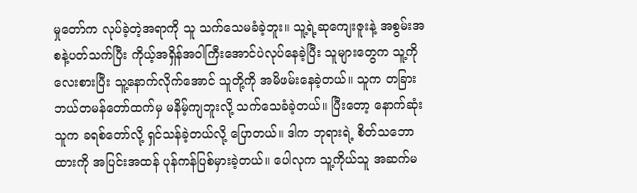မှုတော်က လုပ်ခဲ့တဲ့အရာကို သူ သက်သေမခံခဲ့ဘူး။ သူ့ရဲ့ဆုကျေးဇူးနဲ့ အစွမ်းအစနဲ့ပတ်သက်ပြီး ကိုယ့်အရှိန်အဝါကြီးအောင်ပဲလုပ်နေခဲ့ပြီး သူများတွေက သူ့ကို လေးစားပြီး သူ့နောက်လိုက်အောင် သူတို့ကို အမိဖမ်းနေခဲ့တယ်။ သူက တခြားဘယ်တမန်တော်ထက်မှ မနိမ့်ကျဘူးလို့ သက်သေခံခဲ့တယ်။ ပြီးတော့ နောက်ဆုံး သူက ခရစ်တော်လို့ ရှင်သန်ခဲ့တယ်လို့ ပြောတယ်။ ဒါက ဘုရားရဲ့ စိတ်သဘောထားကို အပြင်းအထန် ပုန်ကန်ပြစ်မှားခဲ့တယ်။ ပေါလုက သူ့ကိုယ်သူ အဆက်မ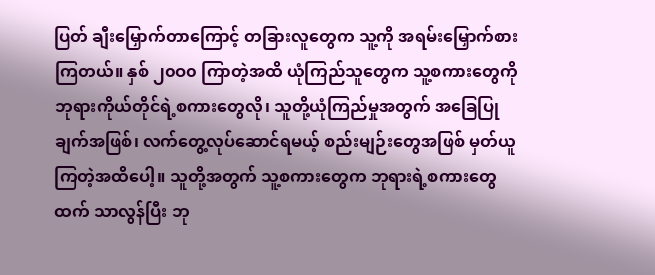ပြတ် ချီးမြှောက်တာကြောင့် တခြားလူတွေက သူ့ကို အရမ်းမြှောက်စားကြတယ်။ နှစ် ၂၀ဝ၀ ကြာတဲ့အထိ ယုံကြည်သူတွေက သူ့စကားတွေကို ဘုရားကိုယ်တိုင်ရဲ့စကားတွေလို၊ သူတို့ယုံကြည်မှုအတွက် အခြေပြုချက်အဖြစ်၊ လက်တွေ့လုပ်ဆောင်ရမယ့် စည်းမျဉ်းတွေအဖြစ် မှတ်ယူကြတဲ့အထိပေါ့။ သူတို့အတွက် သူ့စကားတွေက ဘုရားရဲ့စကားတွေထက် သာလွန်ပြီး ဘု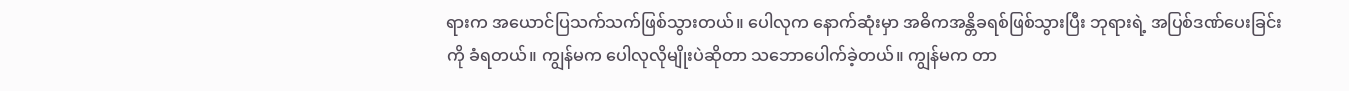ရားက အယောင်ပြသက်သက်ဖြစ်သွားတယ်။ ပေါလုက နောက်ဆုံးမှာ အဓိကအန္တိခရစ်ဖြစ်သွားပြီး ဘုရားရဲ့ အပြစ်ဒဏ်ပေးခြင်းကို ခံရတယ်။ ကျွန်မက ပေါလုလိုမျိုးပဲဆိုတာ သဘောပေါက်ခဲ့တယ်။ ကျွန်မက တာ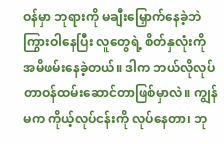ဝန်မှာ ဘုရားကို မချီးမြှောက်နေခဲ့ဘဲ ကြွားဝါနေပြီး လူတွေရဲ့ စိတ်နှလုံးကို အမိဖမ်းနေခဲ့တယ်။ ဒါက ဘယ်လိုလုပ် တာဝန်ထမ်းဆောင်တာဖြစ်မှာလဲ။ ကျွန်မက ကိုယ့်လုပ်ငန်းကို လုပ်နေတာ၊ ဘု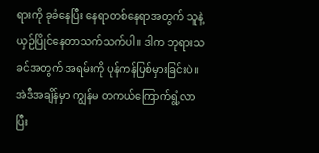ရားကို ခုခံနေပြီး နေရာတစ်နေရာအတွက် သူနဲ့ ယှဉ်ပြိုင်နေတာသက်သက်ပါ။ ဒါက ဘုရားသခင်အတွက် အရမ်းကို ပုန်ကန်ပြစ်မှားခြင်းပဲ။ အဲဒီအချိန်မှာ ကျွန်မ တကယ်ကြောက်ရွံ့လာပြီး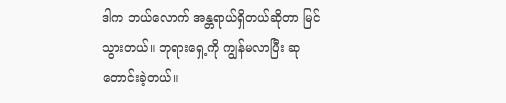ဒါက ဘယ်လောက် အန္တရာယ်ရှိတယ်ဆိုတာ မြင်သွားတယ်။ ဘုရားရှေ့ကို ကျွန်မလာပြီး ဆုတောင်းခဲ့တယ်။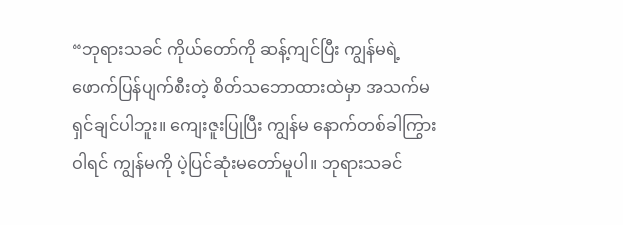“ဘုရားသခင် ကိုယ်တော်ကို ဆန့်ကျင်ပြီး ကျွန်မရဲ့ ဖောက်ပြန်ပျက်စီးတဲ့ စိတ်သဘောထားထဲမှာ အသက်မရှင်ချင်ပါဘူး။ ကျေးဇူးပြုပြီး ကျွန်မ နောက်တစ်ခါကြွားဝါရင် ကျွန်မကို ပဲ့ပြင်ဆုံးမတော်မူပါ။ ဘုရားသခင်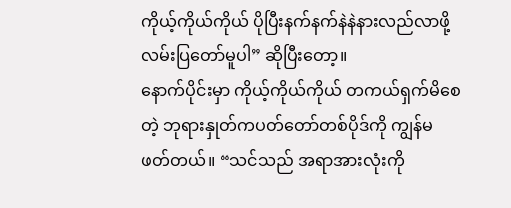ကိုယ့်ကိုယ်ကိုယ် ပိုပြီးနက်နက်နဲနဲနားလည်လာဖို့ လမ်းပြတော်မူပါ” ဆိုပြီးတော့။
နောက်ပိုင်းမှာ ကိုယ့်ကိုယ်ကိုယ် တကယ်ရှက်မိစေတဲ့ ဘုရားနှုတ်ကပတ်တော်တစ်ပိုဒ်ကို ကျွန်မ ဖတ်တယ်။ “သင်သည် အရာအားလုံးကို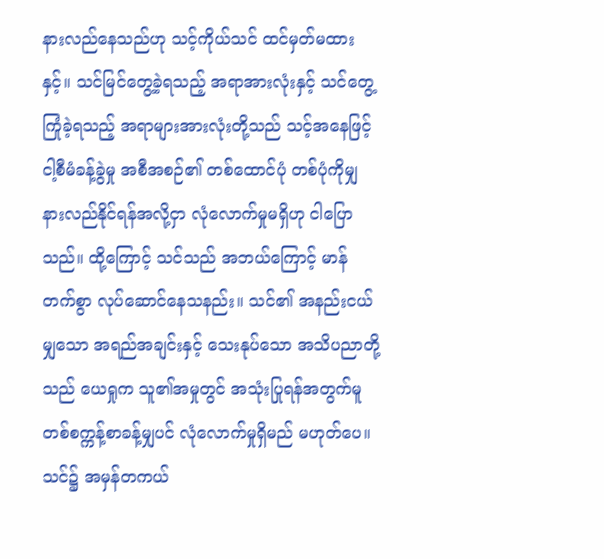နားလည်နေသည်ဟု သင့်ကိုယ်သင် ထင်မှတ်မထားနှင့်။ သင်မြင်တွေ့ခဲ့ရသည့် အရာအားလုံးနှင့် သင်တွေ့ကြုံခဲ့ရသည့် အရာများအားလုံးတို့သည် သင့်အနေဖြင့် ငါ့စီမံခန့်ခွဲမှု အစီအစဉ်၏ တစ်ထောင်ပုံ တစ်ပုံကိုမျှ နားလည်နိုင်ရန်အလို့ငှာ လုံလောက်မှုမရှိဟု ငါပြောသည်။ ထို့ကြောင့် သင်သည် အဘယ်ကြောင့် မာန်တက်စွာ လုပ်ဆောင်နေသနည်း။ သင်၏ အနည်းငယ်မျှသော အရည်အချင်းနှင့် သေးနုပ်သော အသိပညာတို့သည် ယေရှုက သူ၏အမှုတွင် အသုံးပြုရန်အတွက်မူ တစ်စက္ကန့်စာခန့်မျှပင် လုံလောက်မှုရှိမည် မဟုတ်ပေ။ သင်၌ အမှန်တကယ်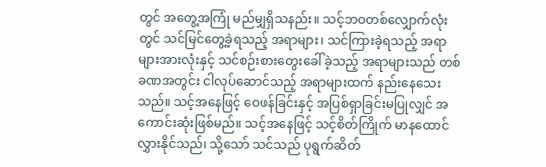တွင် အတွေ့အကြုံ မည်မျှရှိသနည်း။ သင့်ဘဝတစ်လျှောက်လုံးတွင် သင်မြင်တွေ့ခဲ့ရသည့် အရာများ၊ သင်ကြားခဲ့ရသည့် အရာများအားလုံးနှင့် သင်စဉ်းစားတွေးခေါ်ခဲ့သည့် အရာများသည် တစ်ခဏအတွင်း ငါလုပ်ဆောင်သည့် အရာများထက် နည်းနေသေးသည်။ သင့်အနေဖြင့် ဝေဖန်ခြင်းနှင့် အပြစ်ရှာခြင်းမပြုလျှင် အကောင်းဆုံးဖြစ်မည်။ သင့်အနေဖြင့် သင့်စိတ်ကြိုက် မာနထောင်လွှားနိုင်သည်၊ သို့သော် သင်သည် ပုရွက်ဆိတ်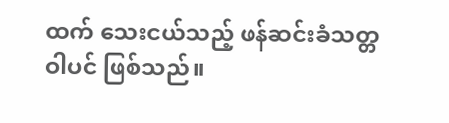ထက် သေးငယ်သည့် ဖန်ဆင်းခံသတ္တဝါပင် ဖြစ်သည်။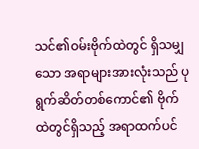သင်၏ဝမ်းဗိုက်ထဲတွင် ရှိသမျှသော အရာများအားလုံးသည် ပုရွက်ဆိတ်တစ်ကောင်၏ ဗိုက်ထဲတွင်ရှိသည့် အရာထက်ပင်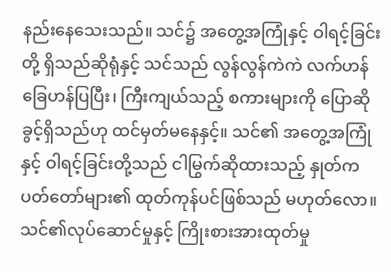နည်းနေသေးသည်။ သင်၌ အတွေ့အကြုံနှင့် ဝါရင့်ခြင်းတို့ ရှိသည်ဆိုရုံနှင့် သင်သည် လွန်လွန်ကဲကဲ လက်ဟန်ခြေဟန်ပြပြီး၊ ကြီးကျယ်သည့် စကားများကို ပြောဆိုခွင့်ရှိသည်ဟု ထင်မှတ်မနေနှင့်။ သင်၏ အတွေ့အကြုံနှင့် ဝါရင့်ခြင်းတို့သည် ငါမြွက်ဆိုထားသည့် နှုတ်ကပတ်တော်များ၏ ထုတ်ကုန်ပင်ဖြစ်သည် မဟုတ်လော။ သင်၏လုပ်ဆောင်မှုနှင့် ကြိုးစားအားထုတ်မှု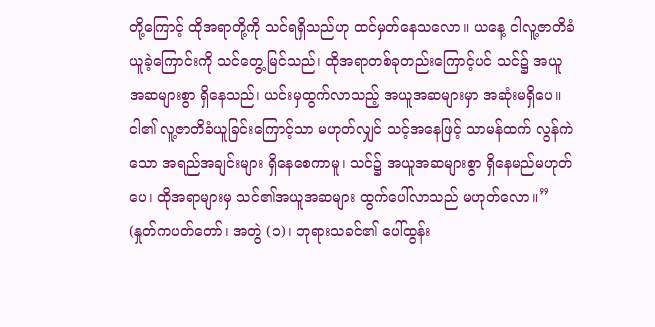တို့ကြောင့် ထိုအရာတို့ကို သင်ရရှိသည်ဟု ထင်မှတ်နေသလော။ ယနေ့ ငါလူ့ဇာတိခံယူခဲ့ကြောင်းကို သင်တွေ့မြင်သည်၊ ထိုအရာတစ်ခုတည်းကြောင့်ပင် သင်၌ အယူအဆများစွာ ရှိနေသည်၊ ယင်းမှထွက်လာသည့် အယူအဆများမှာ အဆုံးမရှိပေ။ ငါ၏ လူ့ဇာတိခံယူခြင်းကြောင့်သာ မဟုတ်လျှင် သင့်အနေဖြင့် သာမန်ထက် လွန်ကဲသော အရည်အချင်းများ ရှိနေစေကာမူ၊ သင်၌ အယူအဆများစွာ ရှိနေမည်မဟုတ်ပေ၊ ထိုအရာများမှ သင်၏အယူအဆများ ထွက်ပေါ်လာသည် မဟုတ်လော။” (နှုတ်ကပတ်တော်၊ အတွဲ (၁)၊ ဘုရားသခင်၏ ပေါ်ထွန်း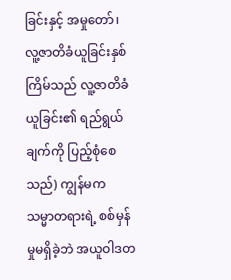ခြင်းနှင့် အမှုတော်၊ လူ့ဇာတိခံယူခြင်းနှစ်ကြိမ်သည် လူ့ဇာတိခံယူခြင်း၏ ရည်ရွယ်ချက်ကို ပြည့်စုံစေသည်) ကျွန်မက သမ္မာတရားရဲ့ စစ်မှန်မှုမရှိခဲ့ဘဲ အယူဝါဒတ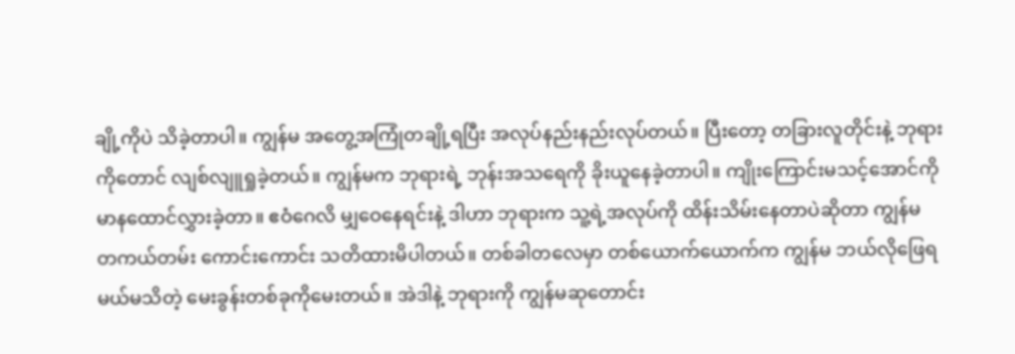ချို့ကိုပဲ သိခဲ့တာပါ။ ကျွန်မ အတွေ့အကြုံတချို့ရပြီး အလုပ်နည်းနည်းလုပ်တယ်။ ပြီးတော့ တခြားလူတိုင်းနဲ့ ဘုရားကိုတောင် လျစ်လျူရှုခဲ့တယ်။ ကျွန်မက ဘုရားရဲ့ ဘုန်းအသရေကို ခိုးယူနေခဲ့တာပါ။ ကျိုးကြောင်းမသင့်အောင်ကို မာနထောင်လွှားခဲ့တာ။ ဧဝံဂေလိ မျှဝေနေရင်းနဲ့ ဒါဟာ ဘုရားက သူ့ရဲ့အလုပ်ကို ထိန်းသိမ်းနေတာပဲဆိုတာ ကျွန်မ တကယ်တမ်း ကောင်းကောင်း သတိထားမိပါတယ်။ တစ်ခါတလေမှာ တစ်ယောက်ယောက်က ကျွန်မ ဘယ်လိုဖြေရမယ်မသိတဲ့ မေးခွန်းတစ်ခုကိုမေးတယ်။ အဲဒါနဲ့ ဘုရားကို ကျွန်မဆုတောင်း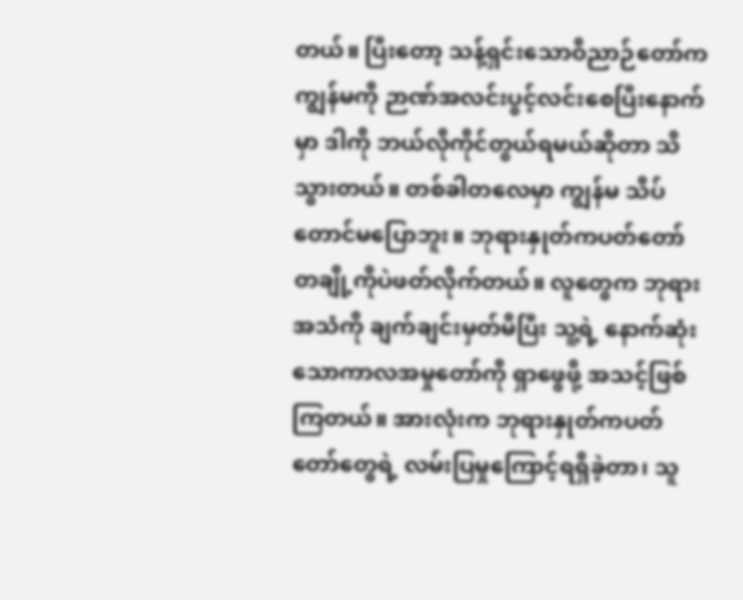တယ်။ ပြီးတော့ သန့်ရှင်းသောဝိညာဉ်တော်က ကျွန်မကို ဉာဏ်အလင်းပွင့်လင်းစေပြီးနောက်မှာ ဒါကို ဘယ်လိုကိုင်တွယ်ရမယ်ဆိုတာ သိသွားတယ်။ တစ်ခါတလေမှာ ကျွန်မ သိပ်တောင်မပြောဘူး။ ဘုရားနှုတ်ကပတ်တော်တချို့ကိုပဲဖတ်လိုက်တယ်။ လူတွေက ဘုရားအသံကို ချက်ချင်းမှတ်မိပြီး သူ့ရဲ့ နောက်ဆုံးသောကာလအမှုတော်ကို ရှာဖွေဖို့ အသင့်ဖြစ်ကြတယ်။ အားလုံးက ဘုရားနှုတ်ကပတ်တော်တွေရဲ့ လမ်းပြမှုကြောင့်ရရှိခဲ့တာ၊ သူ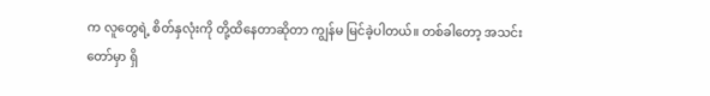က လူတွေရဲ့ စိတ်နှလုံးကို တို့ထိနေတာဆိုတာ ကျွန်မ မြင်ခဲ့ပါတယ်။ တစ်ခါတော့ အသင်းတော်မှာ ရှိ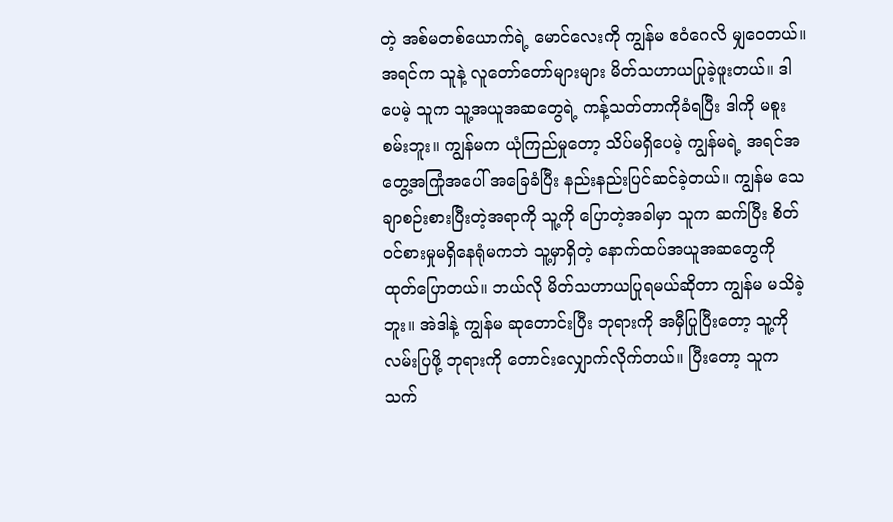တဲ့ အစ်မတစ်ယောက်ရဲ့ မောင်လေးကို ကျွန်မ ဧဝံဂေလိ မျှဝေတယ်။ အရင်က သူနဲ့ လူတော်တော်များများ မိတ်သဟာယပြုခဲ့ဖူးတယ်။ ဒါပေမဲ့ သူက သူ့အယူအဆတွေရဲ့ ကန့်သတ်တာကိုခံရပြီး ဒါကို မစူးစမ်းဘူး။ ကျွန်မက ယုံကြည်မှုတော့ သိပ်မရှိပေမဲ့ ကျွန်မရဲ့ အရင်အတွေ့အကြုံအပေါ် အခြေခံပြီး နည်းနည်းပြင်ဆင်ခဲ့တယ်။ ကျွန်မ သေချာစဉ်းစားပြီးတဲ့အရာကို သူ့ကို ပြောတဲ့အခါမှာ သူက ဆက်ပြီး စိတ်ဝင်စားမှုမရှိနေရုံမကဘဲ သူ့မှာရှိတဲ့ နောက်ထပ်အယူအဆတွေကို ထုတ်ပြောတယ်။ ဘယ်လို မိတ်သဟာယပြုရမယ်ဆိုတာ ကျွန်မ မသိခဲ့ဘူး။ အဲဒါနဲ့ ကျွန်မ ဆုတောင်းပြီး ဘုရားကို အမှီပြုပြီးတော့ သူ့ကို လမ်းပြဖို့ ဘုရားကို တောင်းလျှောက်လိုက်တယ်။ ပြီးတော့ သူက သက်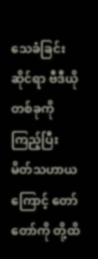သေခံခြင်းဆိုင်ရာ ဗီဒီယိုတစ်ခုကိုကြည့်ပြီး မိတ်သဟာယကြောင့် တော်တော်ကို တို့ထိ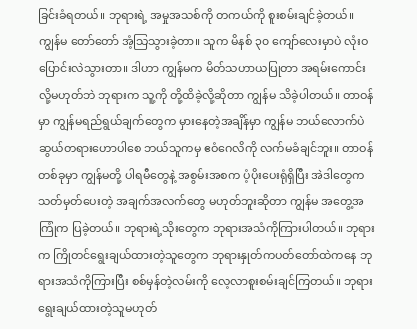ခြင်းခံရတယ်။ ဘုရားရဲ့ အမှုအသစ်ကို တကယ်ကို စူးစမ်းချင်ခဲ့တယ်။ ကျွန်မ တော်တော် အံ့သြသွားခဲ့တာ။ သူက မိနစ် ၃၀ ကျော်လေးမှာပဲ လုံးဝ ပြောင်းလဲသွားတာ။ ဒါဟာ ကျွန်မက မိတ်သဟာယပြုတာ အရမ်းကောင်းလို့မဟုတ်ဘဲ ဘုရားက သူ့ကို တို့ထိခဲ့လို့ဆိုတာ ကျွန်မ သိခဲ့ပါတယ်။ တာဝန်မှာ ကျွန်မရည်ရွယ်ချက်တွေက မှားနေတဲ့အချိန်မှာ ကျွန်မ ဘယ်လောက်ပဲ ဆွယ်တရားဟောပါစေ ဘယ်သူကမှ ဧဝံဂေလိကို လက်မခံချင်ဘူး။ တာဝန်တစ်ခုမှာ ကျွန်မတို့ ပါရမီတွေနဲ့ အစွမ်းအစက ပံ့ပိုးပေးရုံရှိပြီး အဲဒါတွေက သတ်မှတ်ပေးတဲ့ အချက်အလက်တွေ မဟုတ်ဘူးဆိုတာ ကျွန်မ အတွေ့အကြုံက ပြခဲ့တယ်။ ဘုရားရဲ့သိုးတွေက ဘုရားအသံကိုကြားပါတယ်။ ဘုရားက ကြိုတင်ရွေးချယ်ထားတဲ့သူတွေက ဘုရားနှုတ်ကပတ်တော်ထဲကနေ ဘုရားအသံကိုကြားပြီး စစ်မှန်တဲ့လမ်းကို လေ့လာစူးစမ်းချင်ကြတယ်။ ဘုရား ရွေးချယ်ထားတဲ့သူမဟုတ်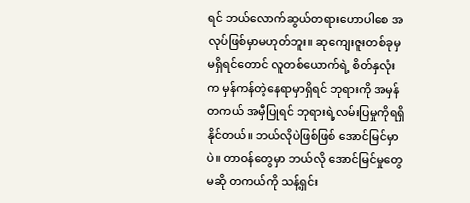ရင် ဘယ်လောက်ဆွယ်တရားဟောပါစေ အလုပ်ဖြစ်မှာမဟုတ်ဘူး။ ဆုကျေးဇူးတစ်ခုမှမရှိရင်တောင် လူတစ်ယောက်ရဲ့ စိတ်နှလုံးက မှန်ကန်တဲ့နေရာမှာရှိရင် ဘုရားကို အမှန်တကယ် အမှီပြုရင် ဘုရားရဲ့လမ်းပြမှုကိုရရှိနိုင်တယ်။ ဘယ်လိုပဲဖြစ်ဖြစ် အောင်မြင်မှာပဲ။ တာဝန်တွေမှာ ဘယ်လို အောင်မြင်မှုတွေမဆို တကယ်ကို သန့်ရှင်း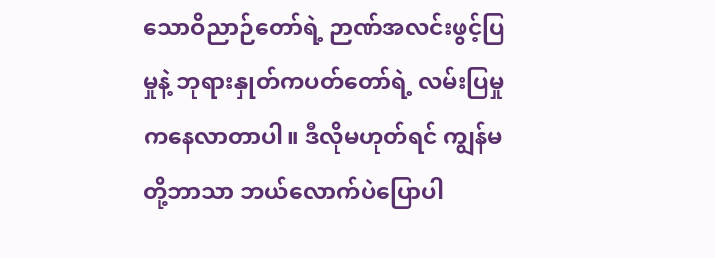သောဝိညာဉ်တော်ရဲ့ ဉာဏ်အလင်းဖွင့်ပြမှုနဲ့ ဘုရားနှုတ်ကပတ်တော်ရဲ့ လမ်းပြမှုကနေလာတာပါ။ ဒီလိုမဟုတ်ရင် ကျွန်မတို့ဘာသာ ဘယ်လောက်ပဲပြောပါ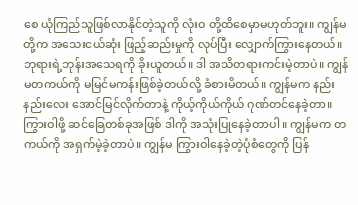စေ ယုံကြည်သူဖြစ်လာနိုင်တဲ့သူကို လုံးဝ တို့ထိစေမှာမဟုတ်ဘူး။ ကျွန်မတို့က အသေးငယ်ဆုံး ဖြည့်ဆည်းမှုကို လုပ်ပြီး လျှောက်ကြွားနေတယ်။ ဘုရားရဲ့ဘုန်းအသေရကို ခိုးယူတယ်။ ဒါ အသိတရားကင်းမဲ့တာပဲ။ ကျွန်မတကယ်ကို မမြင်မကန်းဖြစ်ခဲ့တယ်လို့ ခံစားမိတယ်။ ကျွန်မက နည်းနည်းလေး အောင်မြင်လိုက်တာနဲ့ ကိုယ့်ကိုယ်ကိုယ် ဂုဏ်တင်နေခဲ့တာ။ ကြွားဝါဖို့ ဆင်ခြေတစ်ခုအဖြစ် ဒါကို အသုံးပြုနေခဲ့တာပါ။ ကျွန်မက တကယ်ကို အရှက်မဲ့ခဲ့တာပဲ။ ကျွန်မ ကြွားဝါနေခဲ့တဲ့ပုံစံတွေကို ပြန်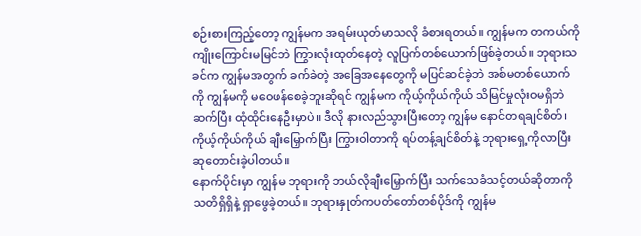စဉ်းစားကြည့်တော့ ကျွန်မက အရမ်းယုတ်မာသလို ခံစားရတယ်။ ကျွန်မက တကယ်ကို ကျိုးကြောင်းမမြင်ဘဲ ကြွားလုံးထုတ်နေတဲ့ လူပြက်တစ်ယောက်ဖြစ်ခဲ့တယ်။ ဘုရားသခင်က ကျွန်မအတွက် ခက်ခဲတဲ့ အခြေအနေတွေကို မပြင်ဆင်ခဲ့ဘဲ အစ်မတစ်ယောက်ကို ကျွန်မကို မဝေဖန်စေခဲ့ဘူးဆိုရင် ကျွန်မက ကိုယ့်ကိုယ်ကိုယ် သိမြင်မှုလုံးဝမရှိဘဲ ဆက်ပြီး ထုံထိုင်းနေဦးမှာပဲ။ ဒီလို နားလည်သွားပြီးတော့ ကျွန်မ နောင်တရချင်စိတ်၊ ကိုယ့်ကိုယ်ကိုယ် ချီးမြှောက်ပြီး ကြွားဝါတာကို ရပ်တန့်ချင်စိတ်နဲ့ ဘုရားရှေ့ကိုလာပြီး ဆုတောင်းခဲ့ပါတယ်။
နောက်ပိုင်းမှာ ကျွန်မ ဘုရားကို ဘယ်လိုချီးမြှောက်ပြီး သက်သေခံသင့်တယ်ဆိုတာကို သတိရှိရှိနဲ့ ရှာဖွေခဲ့တယ်။ ဘုရားနှုတ်ကပတ်တော်တစ်ပိုဒ်ကို ကျွန်မ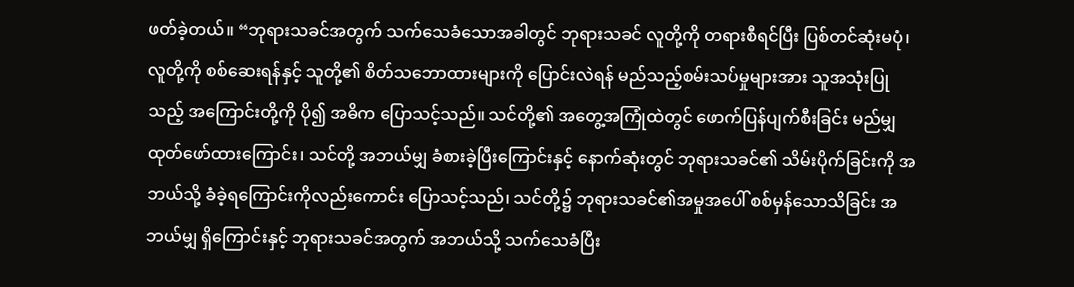ဖတ်ခဲ့တယ်။ “ဘုရားသခင်အတွက် သက်သေခံသောအခါတွင် ဘုရားသခင် လူတို့ကို တရားစီရင်ပြီး ပြစ်တင်ဆုံးမပုံ၊ လူတို့ကို စစ်ဆေးရန်နှင့် သူတို့၏ စိတ်သဘောထားများကို ပြောင်းလဲရန် မည်သည့်စမ်းသပ်မှုများအား သူအသုံးပြုသည့် အကြောင်းတို့ကို ပို၍ အဓိက ပြောသင့်သည်။ သင်တို့၏ အတွေ့အကြုံထဲတွင် ဖောက်ပြန်ပျက်စီးခြင်း မည်မျှ ထုတ်ဖော်ထားကြောင်း၊ သင်တို့ အဘယ်မျှ ခံစားခဲ့ပြီးကြောင်းနှင့် နောက်ဆုံးတွင် ဘုရားသခင်၏ သိမ်းပိုက်ခြင်းကို အဘယ်သို့ ခံခဲ့ရကြောင်းကိုလည်းကောင်း ပြောသင့်သည်၊ သင်တို့၌ ဘုရားသခင်၏အမှုအပေါ် စစ်မှန်သောသိခြင်း အဘယ်မျှ ရှိကြောင်းနှင့် ဘုရားသခင်အတွက် အဘယ်သို့ သက်သေခံပြီး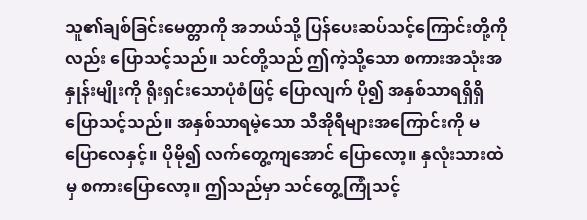သူ၏ချစ်ခြင်းမေတ္တာကို အဘယ်သို့ ပြန်ပေးဆပ်သင့်ကြောင်းတို့ကိုလည်း ပြောသင့်သည်။ သင်တို့သည် ဤကဲ့သို့သော စကားအသုံးအနှုန်းမျိုးကို ရိုးရှင်းသောပုံစံဖြင့် ပြောလျက် ပို၍ အနှစ်သာရရှိရှိ ပြောသင့်သည်။ အနှစ်သာရမဲ့သော သီအိုရီများအကြောင်းကို မပြောလေနှင့်။ ပိုမို၍ လက်တွေ့ကျအောင် ပြောလော့။ နှလုံးသားထဲမှ စကားပြောလော့။ ဤသည်မှာ သင်တွေ့ကြုံသင့်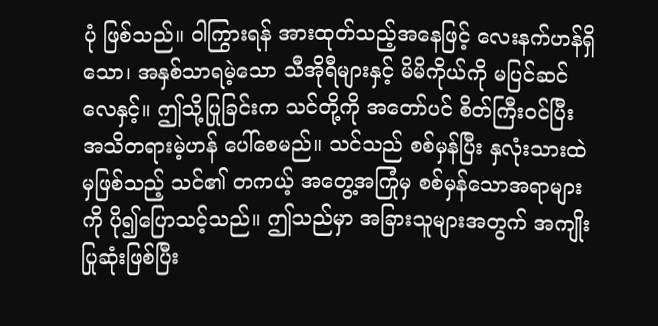ပုံ ဖြစ်သည်။ ဝါကြွားရန် အားထုတ်သည့်အနေဖြင့် လေးနက်ဟန်ရှိသော၊ အနှစ်သာရမဲ့သော သီအိုရီများနှင့် မိမိကိုယ်ကို မပြင်ဆင်လေနှင့်။ ဤသို့ပြုခြင်းက သင်တို့ကို အတော်ပင် စိတ်ကြီးဝင်ပြီး အသိတရားမဲ့ဟန် ပေါ်စေမည်။ သင်သည် စစ်မှန်ပြီး နှလုံးသားထဲမှဖြစ်သည့် သင်၏ တကယ့် အတွေ့အကြုံမှ စစ်မှန်သောအရာများကို ပို၍ပြောသင့်သည်။ ဤသည်မှာ အခြားသူများအတွက် အကျိုးပြုဆုံးဖြစ်ပြီး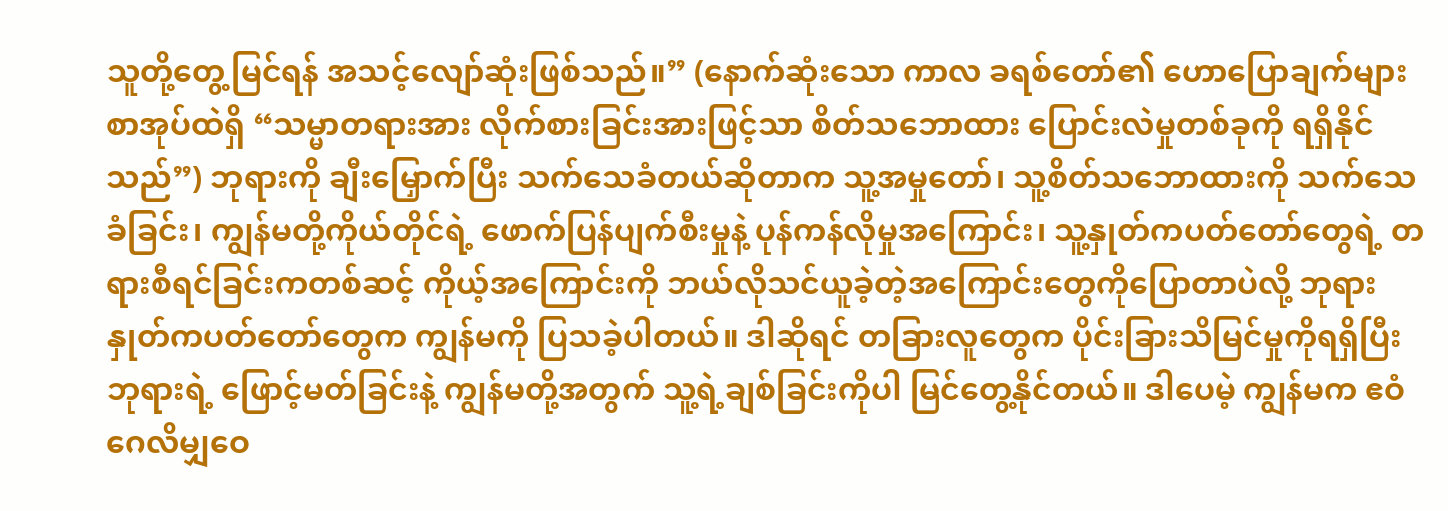သူတို့တွေ့မြင်ရန် အသင့်လျော်ဆုံးဖြစ်သည်။” (နောက်ဆုံးသော ကာလ ခရစ်တော်၏ ဟောပြောချက်များ စာအုပ်ထဲရှိ “သမ္မာတရားအား လိုက်စားခြင်းအားဖြင့်သာ စိတ်သဘောထား ပြောင်းလဲမှုတစ်ခုကို ရရှိနိုင်သည်”) ဘုရားကို ချီးမြှောက်ပြီး သက်သေခံတယ်ဆိုတာက သူ့အမှုတော်၊ သူ့စိတ်သဘောထားကို သက်သေခံခြင်း၊ ကျွန်မတို့ကိုယ်တိုင်ရဲ့ ဖောက်ပြန်ပျက်စီးမှုနဲ့ ပုန်ကန်လိုမှုအကြောင်း၊ သူ့နှုတ်ကပတ်တော်တွေရဲ့ တရားစီရင်ခြင်းကတစ်ဆင့် ကိုယ့်အကြောင်းကို ဘယ်လိုသင်ယူခဲ့တဲ့အကြောင်းတွေကိုပြောတာပဲလို့ ဘုရားနှုတ်ကပတ်တော်တွေက ကျွန်မကို ပြသခဲ့ပါတယ်။ ဒါဆိုရင် တခြားလူတွေက ပိုင်းခြားသိမြင်မှုကိုရရှိပြီး ဘုရားရဲ့ ဖြောင့်မတ်ခြင်းနဲ့ ကျွန်မတို့အတွက် သူ့ရဲ့ချစ်ခြင်းကိုပါ မြင်တွေ့နိုင်တယ်။ ဒါပေမဲ့ ကျွန်မက ဧဝံဂေလိမျှဝေ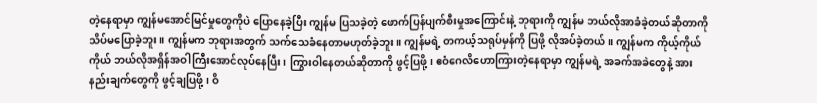တဲ့နေရာမှာ ကျွန်မအောင်မြင်မှုတွေကိုပဲ ပြောနေခဲ့ပြီး ကျွန်မ ပြသခဲ့တဲ့ ဖောက်ပြန်ပျက်စီးမှုအကြောင်းနဲ့ ဘုရားကို ကျွန်မ ဘယ်လိုအာခံခဲ့တယ်ဆိုတာကို သိပ်မပြောခဲ့ဘူး။ ကျွန်မက ဘုရားအတွက် သက်သေခံနေတာမဟုတ်ခဲ့ဘူး။ ကျွန်မရဲ့ တကယ့်သရုပ်မှန်ကို ပြဖို့ လိုအပ်ခဲ့တယ်။ ကျွန်မက ကိုယ့်ကိုယ်ကိုယ် ဘယ်လိုအရှိန်အဝါကြီးအောင်လုပ်နေပြီး၊ ကြွားဝါနေတယ်ဆိုတာကို ဖွင့်ပြဖို့၊ ဧဝံဂေလိဟောကြားတဲ့နေရာမှာ ကျွန်မရဲ့ အခက်အခဲတွေနဲ့ အားနည်းချက်တွေကို ဖွင့်ချပြဖို့၊ ဝိ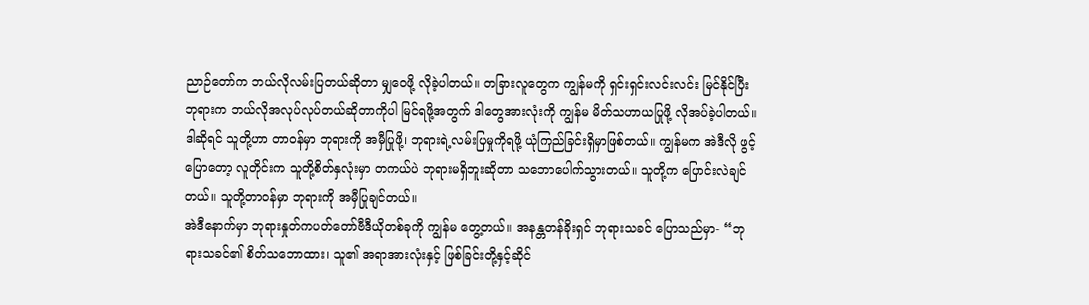ညာဉ်တော်က ဘယ်လိုလမ်းပြတယ်ဆိုတာ မျှဝေဖို့ လိုခဲ့ပါတယ်။ တခြားလူတွေက ကျွန်မကို ရှင်းရှင်းလင်းလင်း မြင်နိုင်ပြီး ဘုရားက ဘယ်လိုအလုပ်လုပ်တယ်ဆိုတာကိုပါ မြင်ရဖို့အတွက် ဒါတွေအားလုံးကို ကျွန်မ မိတ်သဟာယပြုဖို့ လိုအပ်ခဲ့ပါတယ်။ ဒါဆိုရင် သူတို့ဟာ တာဝန်မှာ ဘုရားကို အမှီပြုဖို့၊ ဘုရားရဲ့လမ်းပြမှုကိုရဖို့ ယုံကြည်ခြင်းရှိမှာဖြစ်တယ်။ ကျွန်မက အဲဒီလို ဖွင့်ပြောတော့ လူတိုင်းက သူတို့စိတ်နှလုံးမှာ တကယ်ပဲ ဘုရားမရှိဘူးဆိုတာ သဘောပေါက်သွားတယ်။ သူတို့က ပြောင်းလဲချင်တယ်။ သူတို့တာဝန်မှာ ဘုရားကို အမှီပြုချင်တယ်။
အဲဒီနောက်မှာ ဘုရားနှုတ်ကပတ်တော်ဗီဒီယိုတစ်ခုကို ကျွန်မ တွေ့တယ်။ အနန္တတန်ခိုးရှင် ဘုရားသခင် ပြောသည်မှာ- “ဘုရားသခင်၏ စိတ်သဘောထား၊ သူ၏ အရာအားလုံးနှင့် ဖြစ်ခြင်းတို့နှင့်ဆိုင်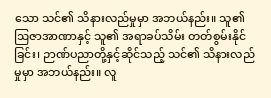သော သင်၏ သိနားလည်မှုမှာ အဘယ်နည်း။ သူ၏ ဩဇာအာဏာနှင့် သူ၏ အရာခပ်သိမ်း တတ်စွမ်းနိုင်ခြင်း၊ ဉာဏ်ပညာတို့နှင့်ဆိုင်သည့် သင်၏ သိနားလည်မှုမှာ အဘယ်နည်း။ လူ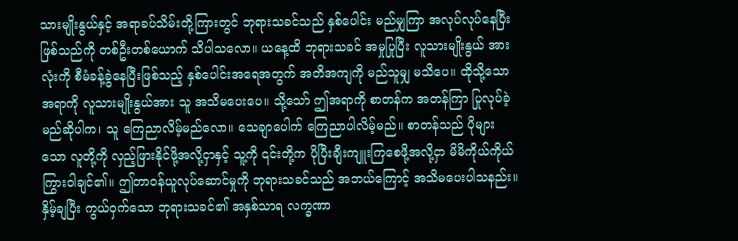သားမျိုးနွယ်နှင့် အရာခပ်သိမ်းတို့ကြားတွင် ဘုရားသခင်သည် နှစ်ပေါင်း မည်မျှကြာ အလုပ်လုပ်နေပြီးဖြစ်သည်ကို တစ်ဦးတစ်ယောက် သိပါသလော။ ယနေ့ထိ ဘုရားသခင် အမှုပြုပြီး လူသားမျိုးနွယ် အားလုံးကို စီမံခန့်ခွဲနေပြီးဖြစ်သည့် နှစ်ပေါင်းအရေအတွက် အတိအကျကို မည်သူမျှ မသိပေ။ ထိုသို့သော အရာကို လူသားမျိုးနွယ်အား သူ အသိမပေးပေ။ သို့သော် ဤအရာကို စာတန်က အတန်ကြာ ပြုလုပ်ခဲ့မည်ဆိုပါက၊ သူ ကြေညာလိမ့်မည်လော။ သေချာပေါက် ကြေညာပါလိမ့်မည်။ စာတန်သည် ပိုများသော လူတို့ကို လှည့်ဖြားနိုင်ဖို့အလို့ငှာနှင့် သူ့ကို ၎င်းတို့က ပိုပြီးချီးကျူးကြစေဖို့အလို့ငှာ မိမိကိုယ်ကိုယ် ကြွားဝါချင်၏။ ဤတာဝန်ယူလုပ်ဆောင်မှုကို ဘုရားသခင်သည် အဘယ်ကြောင့် အသိမပေးပါသနည်း။ နှိမ့်ချပြီး ကွယ်ဝှက်သော ဘုရားသခင်၏ အနှစ်သာရ လက္ခဏာ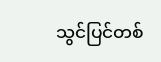သွင်ပြင်တစ်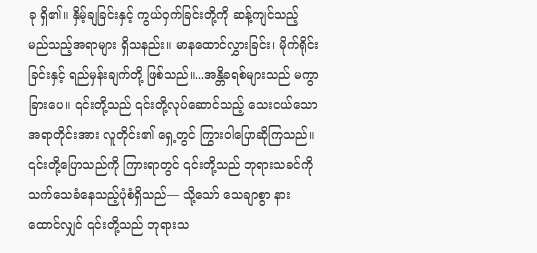ခု ရှိ၏။ နှိမ့်ချခြင်းနှင့် ကွယ်ဝှက်ခြင်းတို့ကို ဆန့်ကျင်သည့် မည်သည့်အရာများ ရှိသနည်း။ မာနထောင်လွှားခြင်း၊ မိုက်ရိုင်းခြင်းနှင့် ရည်မှန်းချက်တို့ ဖြစ်သည်။...အန္တိခရစ်များသည် မကွာခြားပေ။ ၎င်းတို့သည် ၎င်းတို့လုပ်ဆောင်သည့် သေးငယ်သောအရာတိုင်းအား လူတိုင်း၏ ရှေ့တွင် ကြွားဝါပြောဆိုကြသည်။ ၎င်းတို့ပြောသည်ကို ကြားရာတွင် ၎င်းတို့သည် ဘုရားသခင်ကို သက်သေခံနေသည့်ပုံစံရှိသည်— သို့သော် သေချာစွာ နားထောင်လျှင် ၎င်းတို့သည် ဘုရားသ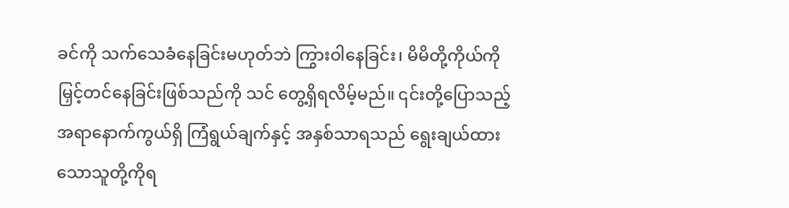ခင်ကို သက်သေခံနေခြင်းမဟုတ်ဘဲ ကြွားဝါနေခြင်း၊ မိမိတို့ကိုယ်ကို မြှင့်တင်နေခြင်းဖြစ်သည်ကို သင် တွေ့ရှိရလိမ့်မည်။ ၎င်းတို့ပြောသည့်အရာနောက်ကွယ်ရှိ ကြံရွယ်ချက်နှင့် အနှစ်သာရသည် ရွေးချယ်ထားသောသူတို့ကိုရ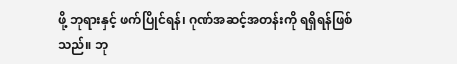ဖို့ ဘုရားနှင့် ဖက်ပြိုင်ရန်၊ ဂုဏ်အဆင့်အတန်းကို ရရှိရန်ဖြစ်သည်။ ဘု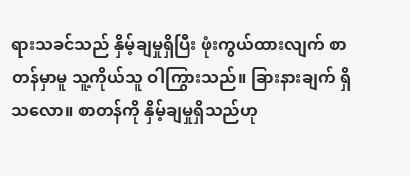ရားသခင်သည် နှိမ့်ချမှုရှိပြီး ဖုံးကွယ်ထားလျက် စာတန်မှာမူ သူ့ကိုယ်သူ ဝါကြွားသည်။ ခြားနားချက် ရှိသလော။ စာတန်ကို နှိမ့်ချမှုရှိသည်ဟု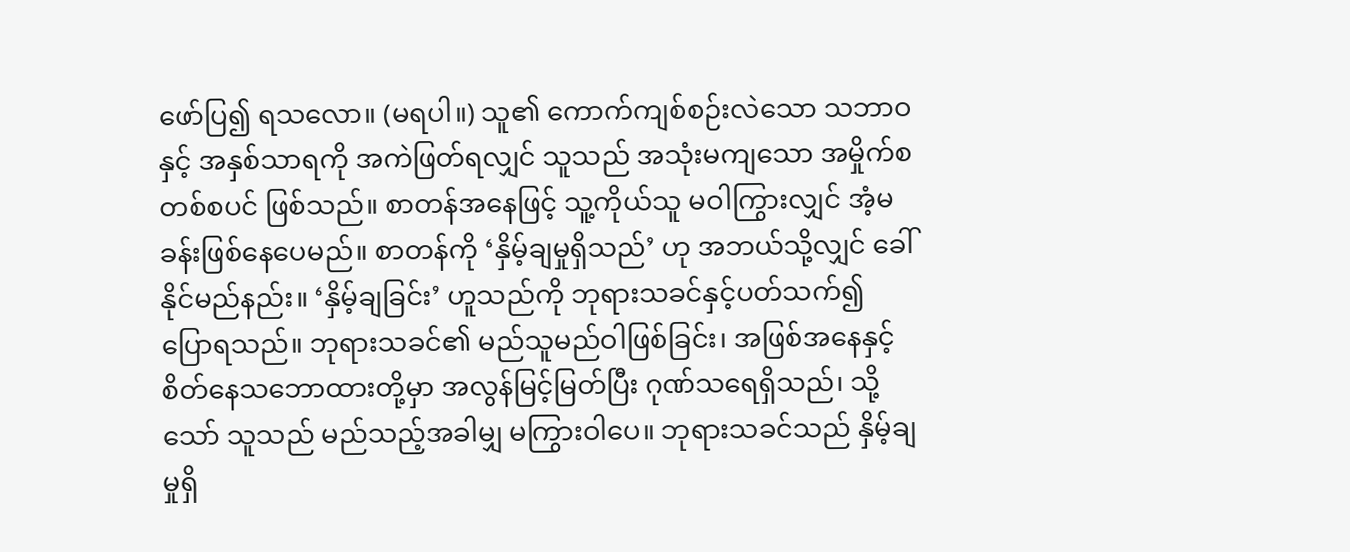ဖော်ပြ၍ ရသလော။ (မရပါ။) သူ၏ ကောက်ကျစ်စဉ်းလဲသော သဘာဝနှင့် အနှစ်သာရကို အကဲဖြတ်ရလျှင် သူသည် အသုံးမကျသော အမှိုက်စတစ်စပင် ဖြစ်သည်။ စာတန်အနေဖြင့် သူ့ကိုယ်သူ မဝါကြွားလျှင် အံ့မခန်းဖြစ်နေပေမည်။ စာတန်ကို ‘နှိမ့်ချမှုရှိသည်’ ဟု အဘယ်သို့လျှင် ခေါ်နိုင်မည်နည်း။ ‘နှိမ့်ချခြင်း’ ဟူသည်ကို ဘုရားသခင်နှင့်ပတ်သက်၍ ပြောရသည်။ ဘုရားသခင်၏ မည်သူမည်ဝါဖြစ်ခြင်း၊ အဖြစ်အနေနှင့် စိတ်နေသဘောထားတို့မှာ အလွန်မြင့်မြတ်ပြီး ဂုဏ်သရေရှိသည်၊ သို့သော် သူသည် မည်သည့်အခါမျှ မကြွားဝါပေ။ ဘုရားသခင်သည် နှိမ့်ချမှုရှိ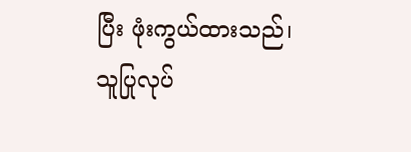ပြီး ဖုံးကွယ်ထားသည်၊ သူပြုလုပ်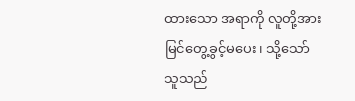ထားသော အရာကို လူတို့အား မြင်တွေ့ခွင့်မပေး၊ သို့သော် သူသည်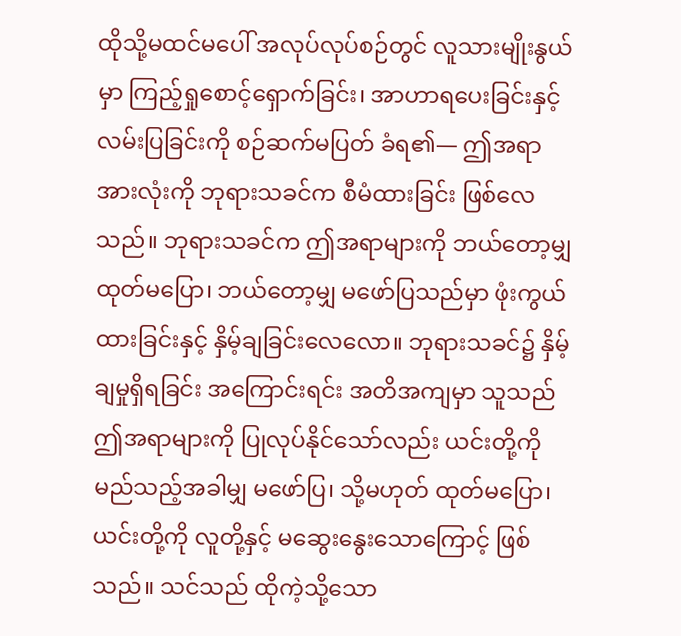ထိုသို့မထင်မပေါ် အလုပ်လုပ်စဉ်တွင် လူသားမျိုးနွယ်မှာ ကြည့်ရှုစောင့်ရှောက်ခြင်း၊ အာဟာရပေးခြင်းနှင့် လမ်းပြခြင်းကို စဉ်ဆက်မပြတ် ခံရ၏— ဤအရာအားလုံးကို ဘုရားသခင်က စီမံထားခြင်း ဖြစ်လေသည်။ ဘုရားသခင်က ဤအရာများကို ဘယ်တော့မျှ ထုတ်မပြော၊ ဘယ်တော့မျှ မဖော်ပြသည်မှာ ဖုံးကွယ်ထားခြင်းနှင့် နှိမ့်ချခြင်းလေလော။ ဘုရားသခင်၌ နှိမ့်ချမှုရှိရခြင်း အကြောင်းရင်း အတိအကျမှာ သူသည် ဤအရာများကို ပြုလုပ်နိုင်သော်လည်း ယင်းတို့ကို မည်သည့်အခါမျှ မဖော်ပြ၊ သို့မဟုတ် ထုတ်မပြော၊ ယင်းတို့ကို လူတို့နှင့် မဆွေးနွေးသောကြောင့် ဖြစ်သည်။ သင်သည် ထိုကဲ့သို့သော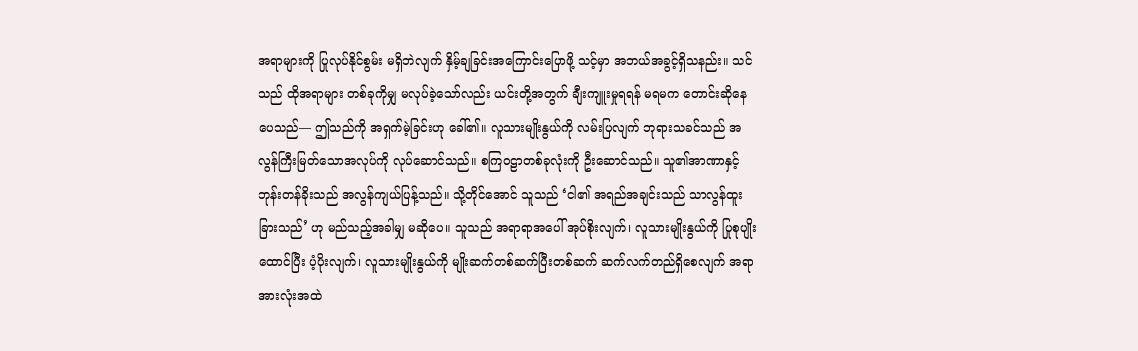အရာများကို ပြုလုပ်နိုင်စွမ်း မရှိဘဲလျက် နှိမ့်ချခြင်းအကြောင်းပြောဖို့ သင့်မှာ အဘယ်အခွင့်ရှိသနည်း။ သင်သည် ထိုအရာများ တစ်ခုကိုမျှ မလုပ်ခဲ့သော်လည်း ယင်းတို့အတွက် ချီးကျူးမှုရရန် မရမက တောင်းဆိုနေပေသည်— ဤသည်ကို အရှက်မဲ့ခြင်းဟု ခေါ်၏။ လူသားမျိုးနွယ်ကို လမ်းပြလျက် ဘုရားသခင်သည် အလွန်ကြီးမြတ်သောအလုပ်ကို လုပ်ဆောင်သည်။ စကြဝဠာတစ်ခုလုံးကို ဦးဆောင်သည်။ သူ၏အာဏာနှင့် ဘုန်းတန်ခိုးသည် အလွန်ကျယ်ပြန့်သည်။ သို့တိုင်အောင် သူသည် ‘ငါ၏ အရည်အချင်းသည် သာလွန်ထူးခြားသည်’ ဟု မည်သည့်အခါမျှ မဆိုပေ။ သူသည် အရာရာအပေါ် အုပ်စိုးလျက်၊ လူသားမျိုးနွယ်ကို ပြုစုပျိုးထောင်ပြီး ပံ့ပိုးလျက်၊ လူသားမျိုးနွယ်ကို မျိုးဆက်တစ်ဆက်ပြီးတစ်ဆက် ဆက်လက်တည်ရှိစေလျက် အရာအားလုံးအထဲ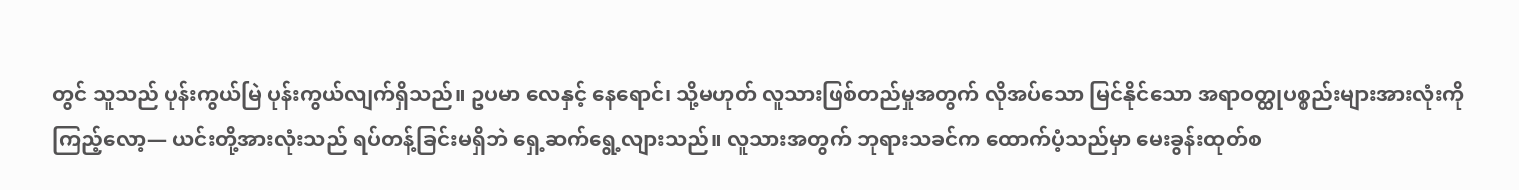တွင် သူသည် ပုန်းကွယ်မြဲ ပုန်းကွယ်လျက်ရှိသည်။ ဥပမာ လေနှင့် နေရောင်၊ သို့မဟုတ် လူသားဖြစ်တည်မှုအတွက် လိုအပ်သော မြင်နိုင်သော အရာဝတ္ထုပစ္စည်းများအားလုံးကို ကြည့်လော့— ယင်းတို့အားလုံးသည် ရပ်တန့်ခြင်းမရှိဘဲ ရှေ့ဆက်ရွေ့လျားသည်။ လူသားအတွက် ဘုရားသခင်က ထောက်ပံ့သည်မှာ မေးခွန်းထုတ်စ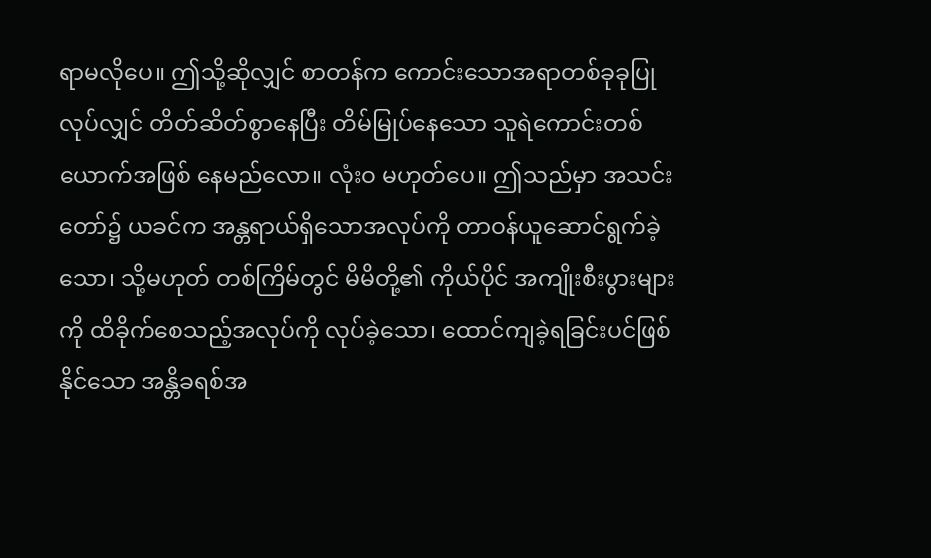ရာမလိုပေ။ ဤသို့ဆိုလျှင် စာတန်က ကောင်းသောအရာတစ်ခုခုပြုလုပ်လျှင် တိတ်ဆိတ်စွာနေပြီး တိမ်မြုပ်နေသော သူရဲကောင်းတစ်ယောက်အဖြစ် နေမည်လော။ လုံးဝ မဟုတ်ပေ။ ဤသည်မှာ အသင်းတော်၌ ယခင်က အန္တရာယ်ရှိသောအလုပ်ကို တာဝန်ယူဆောင်ရွက်ခဲ့သော၊ သို့မဟုတ် တစ်ကြိမ်တွင် မိမိတို့၏ ကိုယ်ပိုင် အကျိုးစီးပွားများကို ထိခိုက်စေသည့်အလုပ်ကို လုပ်ခဲ့သော၊ ထောင်ကျခဲ့ရခြင်းပင်ဖြစ်နိုင်သော အန္တိခရစ်အ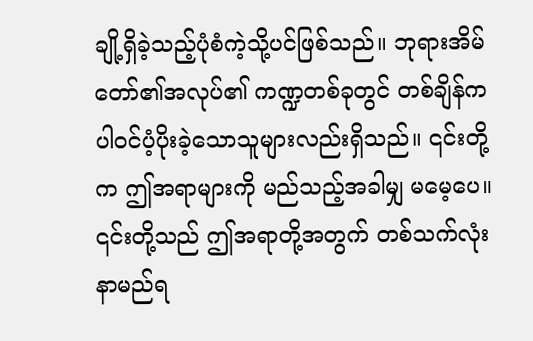ချို့ရှိခဲ့သည့်ပုံစံကဲ့သို့ပင်ဖြစ်သည်။ ဘုရားအိမ်တော်၏အလုပ်၏ ကဏ္ဍတစ်ခုတွင် တစ်ချိန်က ပါဝင်ပံ့ပိုးခဲ့သောသူများလည်းရှိသည်။ ၎င်းတို့က ဤအရာများကို မည်သည့်အခါမျှ မမေ့ပေ။ ၎င်းတို့သည် ဤအရာတို့အတွက် တစ်သက်လုံး နာမည်ရ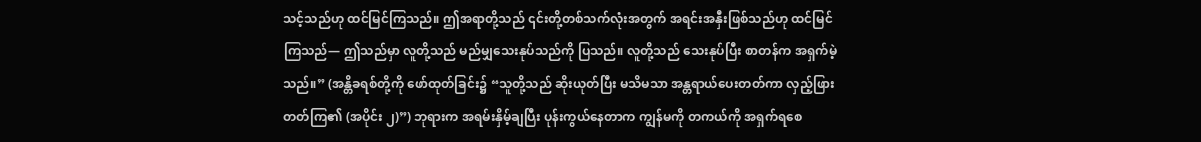သင့်သည်ဟု ထင်မြင်ကြသည်။ ဤအရာတို့သည် ၎င်းတို့တစ်သက်လုံးအတွက် အရင်းအနှီးဖြစ်သည်ဟု ထင်မြင်ကြသည်— ဤသည်မှာ လူတို့သည် မည်မျှသေးနုပ်သည်ကို ပြသည်။ လူတို့သည် သေးနုပ်ပြီး စာတန်က အရှက်မဲ့သည်။” (အန္တိခရစ်တို့ကို ဖော်ထုတ်ခြင်း၌ “သူတို့သည် ဆိုးယုတ်ပြီး မသိမသာ အန္တရာယ်ပေးတတ်ကာ လှည့်ဖြားတတ်ကြ၏ (အပိုင်း ၂)”) ဘုရားက အရမ်းနှိမ့်ချပြီး ပုန်းကွယ်နေတာက ကျွန်မကို တကယ်ကို အရှက်ရစေ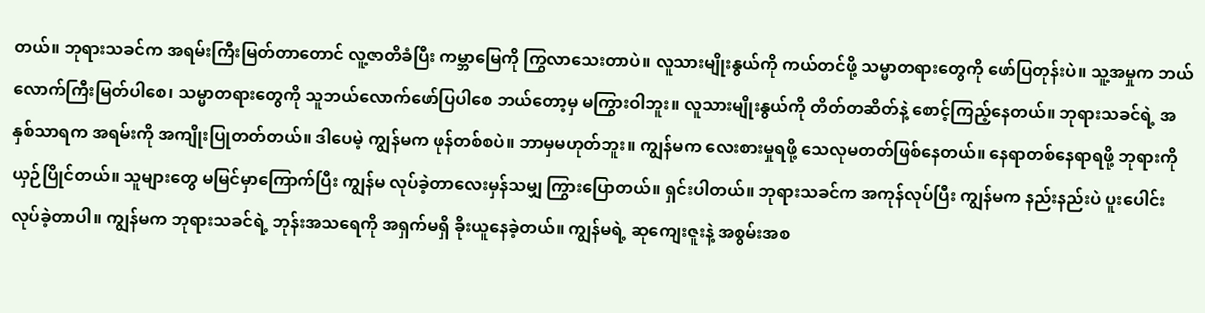တယ်။ ဘုရားသခင်က အရမ်းကြီးမြတ်တာတောင် လူ့ဇာတိခံပြီး ကမ္ဘာမြေကို ကြွလာသေးတာပဲ။ လူသားမျိုးနွယ်ကို ကယ်တင်ဖို့ သမ္မာတရားတွေကို ဖော်ပြတုန်းပဲ။ သူ့အမှုက ဘယ်လောက်ကြီးမြတ်ပါစေ၊ သမ္မာတရားတွေကို သူဘယ်လောက်ဖော်ပြပါစေ ဘယ်တော့မှ မကြွားဝါဘူး။ လူသားမျိုးနွယ်ကို တိတ်တဆိတ်နဲ့ စောင့်ကြည့်နေတယ်။ ဘုရားသခင်ရဲ့ အနှစ်သာရက အရမ်းကို အကျိုးပြုတတ်တယ်။ ဒါပေမဲ့ ကျွန်မက ဖုန်တစ်စပဲ။ ဘာမှမဟုတ်ဘူး။ ကျွန်မက လေးစားမှုရဖို့ သေလုမတတ်ဖြစ်နေတယ်။ နေရာတစ်နေရာရဖို့ ဘုရားကို ယှဉ်ပြိုင်တယ်။ သူများတွေ မမြင်မှာကြောက်ပြီး ကျွန်မ လုပ်ခဲ့တာလေးမှန်သမျှ ကြွားပြောတယ်။ ရှင်းပါတယ်။ ဘုရားသခင်က အကုန်လုပ်ပြီး ကျွန်မက နည်းနည်းပဲ ပူးပေါင်းလုပ်ခဲ့တာပါ။ ကျွန်မက ဘုရားသခင်ရဲ့ ဘုန်းအသရေကို အရှက်မရှိ ခိုးယူနေခဲ့တယ်။ ကျွန်မရဲ့ ဆုကျေးဇူးနဲ့ အစွမ်းအစ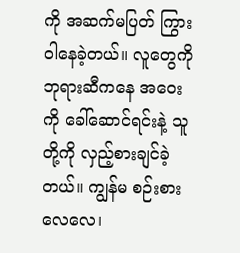ကို အဆက်မပြတ် ကြွားဝါနေခဲ့တယ်။ လူတွေကို ဘုရားဆီကနေ အဝေးကို ခေါ်ဆောင်ရင်းနဲ့ သူတို့ကို လှည့်စားချင်ခဲ့တယ်။ ကျွန်မ စဉ်းစားလေလေ၊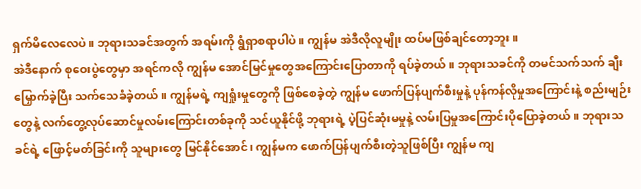ရှက်မိလေလေပဲ။ ဘုရားသခင်အတွက် အရမ်းကို ရွံရှာစရာပါပဲ။ ကျွန်မ အဲဒီလိုလူမျိုး ထပ်မဖြစ်ချင်တော့ဘူး။
အဲဒီနောက် စုဝေးပွဲတွေမှာ အရင်ကလို ကျွန်မ အောင်မြင်မှုတွေအကြောင်းပြောတာကို ရပ်ခဲ့တယ်။ ဘုရားသခင်ကို တမင်သက်သက် ချီးမြှောက်ခဲ့ပြီး သက်သေခံခဲ့တယ်။ ကျွန်မရဲ့ ကျရှုံးမှုတွေကို ဖြစ်စေခဲ့တဲ့ ကျွန်မ ဖောက်ပြန်ပျက်စီးမှုနဲ့ ပုန်ကန်လိုမှုအကြောင်းနဲ့ စည်းမျဉ်းတွေနဲ့ လက်တွေ့လုပ်ဆောင်မှုလမ်းကြောင်းတစ်ခုကို သင်ယူနိုင်ဖို့ ဘုရားရဲ့ ပဲ့ပြင်ဆုံးမမှုနဲ့ လမ်းပြမှုအကြောင်းပိုပြောခဲ့တယ်။ ဘုရားသခင်ရဲ့ ဖြောင့်မတ်ခြင်းကို သူများတွေ မြင်နိုင်အောင်၊ ကျွန်မက ဖောက်ပြန်ပျက်စီးတဲ့သူဖြစ်ပြီး ကျွန်မ ကျ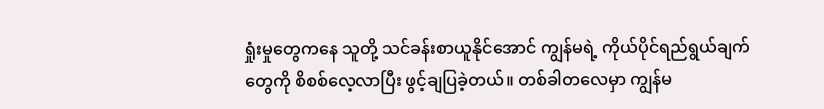ရှုံးမှုတွေကနေ သူတို့ သင်ခန်းစာယူနိုင်အောင် ကျွန်မရဲ့ ကိုယ်ပိုင်ရည်ရွယ်ချက်တွေကို စိစစ်လေ့လာပြီး ဖွင့်ချပြခဲ့တယ်။ တစ်ခါတလေမှာ ကျွန်မ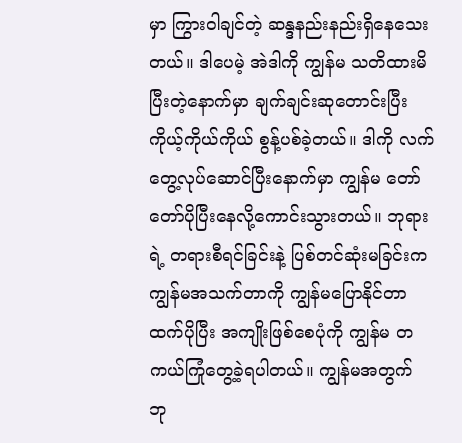မှာ ကြွားဝါချင်တဲ့ ဆန္ဒနည်းနည်းရှိနေသေးတယ်။ ဒါပေမဲ့ အဲဒါကို ကျွန်မ သတိထားမိပြီးတဲ့နောက်မှာ ချက်ချင်းဆုတောင်းပြီး ကိုယ့်ကိုယ်ကိုယ် စွန့်ပစ်ခဲ့တယ်။ ဒါကို လက်တွေ့လုပ်ဆောင်ပြီးနောက်မှာ ကျွန်မ တော်တော်ပိုပြီးနေလို့ကောင်းသွားတယ်။ ဘုရားရဲ့ တရားစီရင်ခြင်းနဲ့ ပြစ်တင်ဆုံးမခြင်းက ကျွန်မအသက်တာကို ကျွန်မပြောနိုင်တာထက်ပိုပြီး အကျိုးဖြစ်စေပုံကို ကျွန်မ တကယ်ကြုံတွေ့ခဲ့ရပါတယ်။ ကျွန်မအတွက် ဘု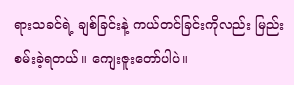ရားသခင်ရဲ့ ချစ်ခြင်းနဲ့ ကယ်တင်ခြင်းကိုလည်း မြည်းစမ်းခဲ့ရတယ်။ ကျေးဇူးတော်ပါပဲ။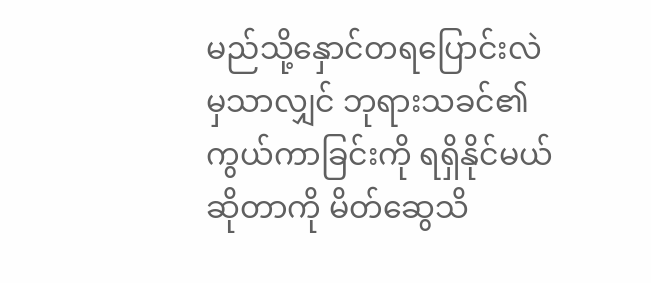မည်သို့နှောင်တရပြောင်းလဲ မှသာလျှင် ဘုရားသခင်၏ ကွယ်ကာခြင်းကို ရရှိနိုင်မယ်ဆိုတာကို မိတ်ဆွေသိ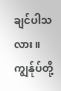ချင်ပါသလား။ ကျွန်ုပ်တို့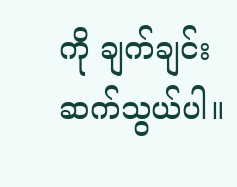ကို ချက်ချင်းဆက်သွယ်ပါ။